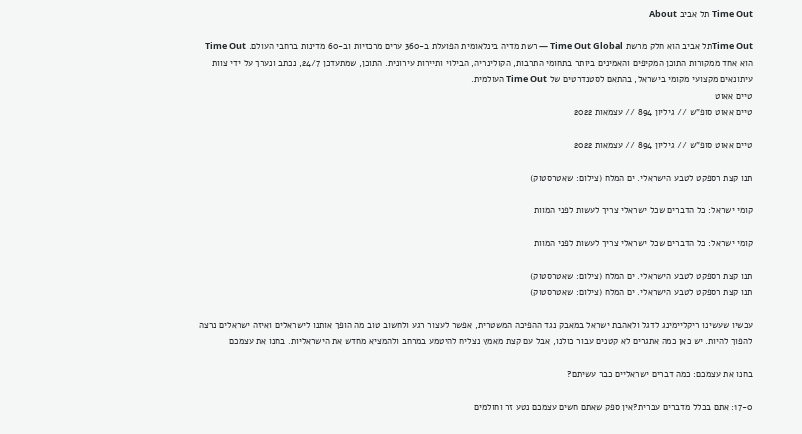Time Out תל אביב About

Time Outתל אביב הוא חלק מרשת Time Out Global — רשת מדיה בינלאומית הפועלת ב-360 ערים מרכזיות וב-60 מדינות ברחבי העולם. Time Out הוא אחד ממקורות התוכן המקיפים והאמינים ביותר בתחומי התרבות, הקולינריה, הבילוי ותיירות עירונית. התוכן, שמתעדכן 24/7, נכתב ונערך על ידי צוות עיתונאים מקצועי מקומי בישראל, בהתאם לסטנדרטים של Time Out העולמית.
טיים אאוט
טיים אאוט סופ"ש // גיליון 894 // עצמאות 2022

טיים אאוט סופ"ש // גיליון 894 // עצמאות 2022

תנו קצת רספקט לטבע הישראלי. ים המלח (צילום: שאטרסטוק)

קומי ישראל: כל הדברים שכל ישראלי צריך לעשות לפני המוות

קומי ישראל: כל הדברים שכל ישראלי צריך לעשות לפני המוות

תנו קצת רספקט לטבע הישראלי. ים המלח (צילום: שאטרסטוק)
תנו קצת רספקט לטבע הישראלי. ים המלח (צילום: שאטרסטוק)

עכשיו שעשינו ריקליימינג לדגל ולאהבת ישראל במאבק נגד ההפיכה המשטרית, אפשר לעצור רגע ולחשוב טוב מה הופך אותנו לישראלים ואיזה ישראלים נרצה להפוך להיות. יש כאן כמה אתגרים לא קטנים עבור כולנו, אבל עם קצת מאמץ נצליח להיטמע במרחב ולהמציא מחדש את הישראליות. בחנו את עצמכם

בחנו את עצמכם: כמה דברים ישראליים כבר עשיתם?

17-0: אתם בכלל מדברים עברית?אין ספק שאתם חשים עצמכם נטע זר וחולמים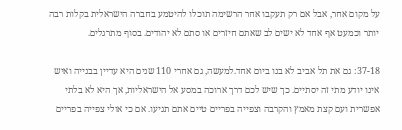על מקום אחר, אבל אם רק תעקבו אחר הרשימה תוכלו להיטמע בחברה הישראלית בקלות רבה יותר וכמעט אף אחד לא ישים לב שאתם חיזרים או סתם לא יהודים. בסוף מתרגלים.

37-18: גם את תל אביב לא בנו ביום אחד.למעשה, גם אחרי 110 שנים היא עדיין בבנייה ואיש אינו יודע מתי זה יסתיים. כך שיש לכם דרך ארוכה במסע אל הישראליות, אך היא לא בלתי אפשרית ועם קצת מאמץ והקרבה וצפייה בפריים טיים אתם תגיעו. אם כי אולי צפייה בפריים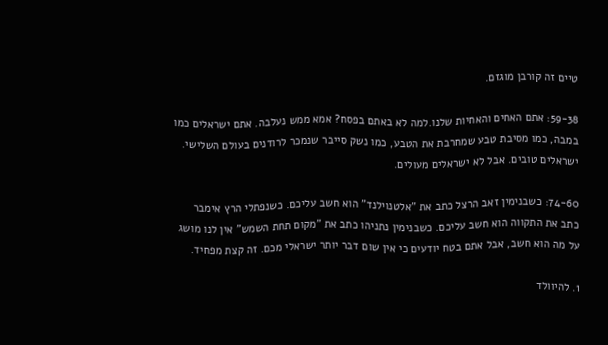טיים זה קורבן מוגזם.

59-38: אתם האחים והאחיות שלנו.למה לא באתם בפסח? אמא ממש נעלבה. אתם ישראלים כמו במבה, כמו מסיבת טבע שמחרבת את הטבע, כמו נשק סייבר שנמכר לרודנים בעולם השלישי. ישראלים טובים. אבל לא ישראלים מעולים.

74-60: כשבנימין זאב הרצל כתב את "אלטנוילנד" הוא חשב עליכם. כשנפתלי הרץ אימבר כתב את התקווה הוא חשב עליכם. כשבנימין נתניהו כתב את "מקום תחת השמש" אין לנו מושג על מה הוא חשב, אבל אתם בטח יודעים כי אין שום דבר יותר ישראלי מכם. זה קצת מפחיד.

1. להיוולד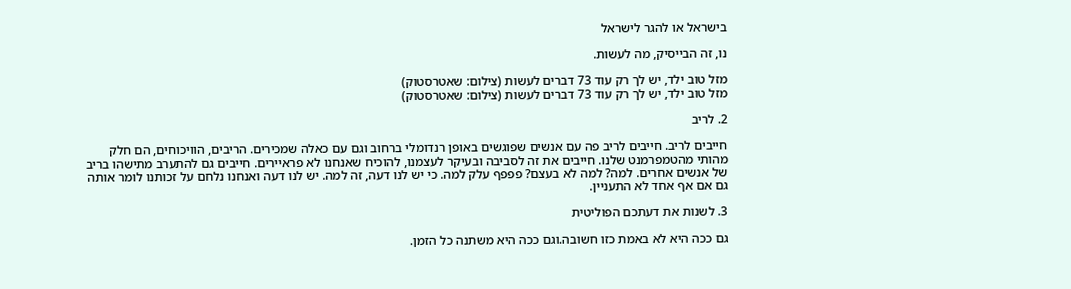בישראל או להגר לישראל

נו, זה הבייסיק, מה לעשות.

מזל טוב ילד, יש לך רק עוד 73 דברים לעשות (צילום: שאטרסטוק)
מזל טוב ילד, יש לך רק עוד 73 דברים לעשות (צילום: שאטרסטוק)

2. לריב

חייבים לריב. חייבים לריב פה עם אנשים שפוגשים באופן רנדומלי ברחוב וגם עם כאלה שמכירים. הריבים, הוויכוחים, הם חלק מהותי מהטמפרמנט שלנו. חייבים את זה לסביבה ובעיקר לעצמנו, להוכיח שאנחנו לא פראיירים. חייבים גם להתערב מתישהו בריב של אנשים אחרים. למה? למה לא בעצם? פפפף עלק למה. כי יש לנו דעה, זה למה. יש לנו דעה ואנחנו נלחם על זכותנו לומר אותה גם אם אף אחד לא התעניין.

3. לשנות את דעתכם הפוליטית

גם ככה היא לא באמת כזו חשובה.וגם ככה היא משתנה כל הזמן.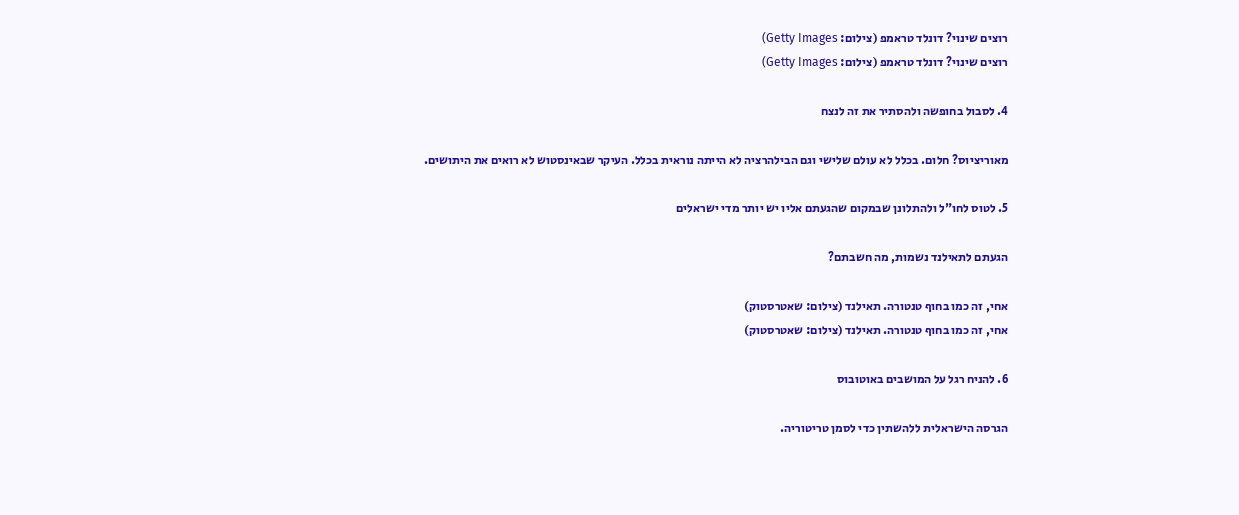רוצים שינוי? דונלד טראמפ (צילום: Getty Images)
רוצים שינוי? דונלד טראמפ (צילום: Getty Images)

4. לסבול בחופשה ולהסתיר את זה לנצח

מאוריציוס? חלום. בכלל לא עולם שלישי וגם הבילהרציה לא הייתה נוראית בכלל. העיקר שבאינסטוש לא רואים את היתושים.

5. לטוס לחו"ל ולהתלונן שבמקום שהגעתם אליו יש יותר מדי ישראלים

הגעתם לתאילנד נשמות, מה חשבתם?

אחי, זה כמו בחוף טנטורה. תאילנד (צילום: שאטרסטוק)
אחי, זה כמו בחוף טנטורה. תאילנד (צילום: שאטרסטוק)

6. להניח רגל על המושבים באוטובוס

הגרסה הישראלית ללהשתין כדי לסמן טריטוריה.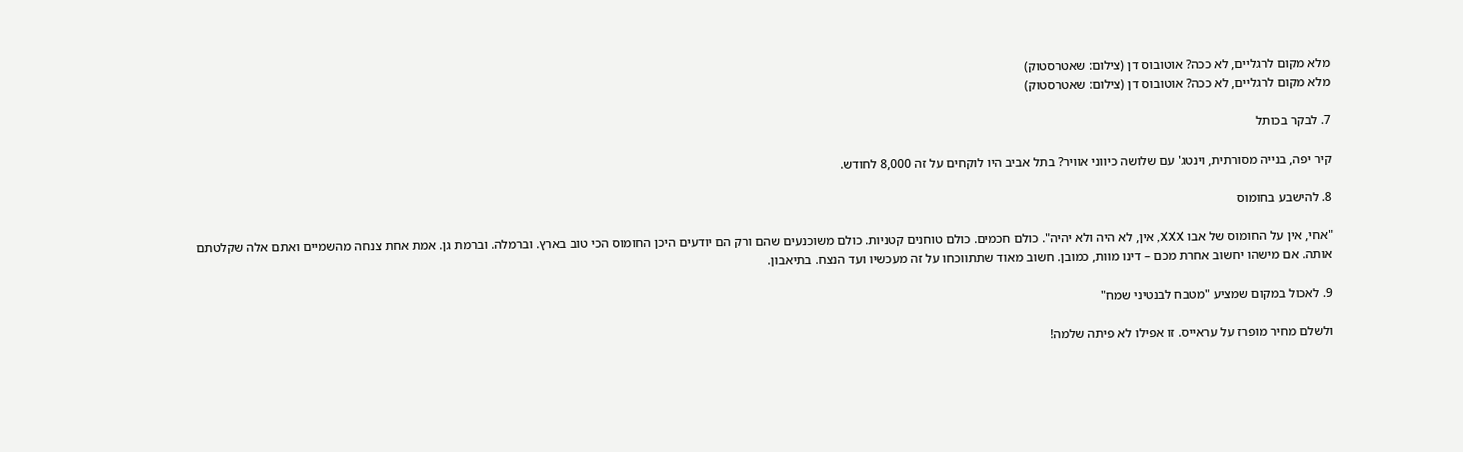מלא מקום לרגליים, לא ככה? אוטובוס דן (צילום: שאטרסטוק)
מלא מקום לרגליים, לא ככה? אוטובוס דן (צילום: שאטרסטוק)

7. לבקר בכותל

קיר יפה, בנייה מסורתית, וינטג' עם שלושה כיווני אוויר? בתל אביב היו לוקחים על זה 8,000 לחודש.

8. להישבע בחומוס

"אחי, אין על החומוס של אבו XXX, אין, לא היה ולא יהיה". כולם חכמים. כולם טוחנים קטניות. כולם משוכנעים שהם ורק הם יודעים היכן החומוס הכי טוב בארץ. וברמלה. וברמת גן. אמת אחת צנחה מהשמיים ואתם אלה שקלטתם אותה. אם מישהו יחשוב אחרת מכם – דינו מוות, כמובן. חשוב מאוד שתתווכחו על זה מעכשיו ועד הנצח. בתיאבון.

9. לאכול במקום שמציע "מטבח לבנטיני שמח"

ולשלם מחיר מופרז על עראייס. זו אפילו לא פיתה שלמה!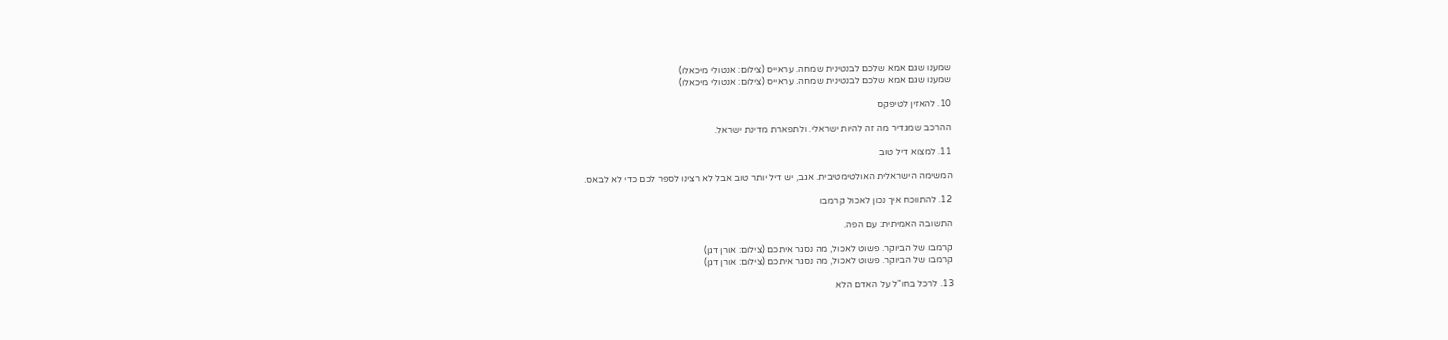שמענו שגם אמא שלכם לבנטינית שמחה. עראייס (צילום: אנטולי מיכאלו)
שמענו שגם אמא שלכם לבנטינית שמחה. עראייס (צילום: אנטולי מיכאלו)

10. להאזין לטיפקס

ההרכב שמגדיר מה זה להיות ישראלי. ולתפארת מדינת ישראל.

11. למצוא דיל טוב

המשימה הישראלית האולטימטיבית. אגב, יש דיל יותר טוב אבל לא רצינו לספר לכם כדי לא לבאס.

12. להתווכח איך נכון לאכול קרמבו

התשובה האמיתית: עם הפה.

קרמבו של הביוקר. פשוט לאכול, מה נסגר איתכם (צילום: אורן דגן)
קרמבו של הביוקר. פשוט לאכול, מה נסגר איתכם (צילום: אורן דגן)

13. לרכל בחו"ל על האדם הלא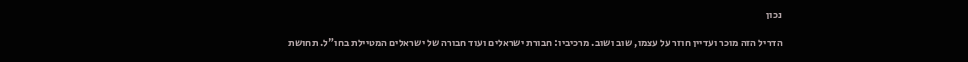נכון

הדריל הזה מוכר ועדיין חוזר על עצמו, שוב ושוב. מרכיביו: חבורת ישראלים ועוד חבורה של ישראלים המטיילת בחו"ל. תחושת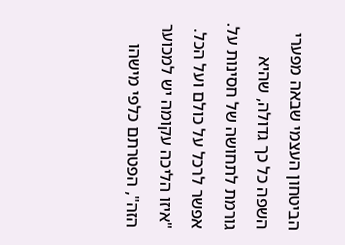הביטחון העצמי שבאה מפערי השפה כל כך גדולה, שהיא גורמת לתחושה של חסינות על. אפשר לרכל על כולם ועל הכל. "איזו הליכה עקומה יש למכוער הזה", הפטרתם כלפי מישהו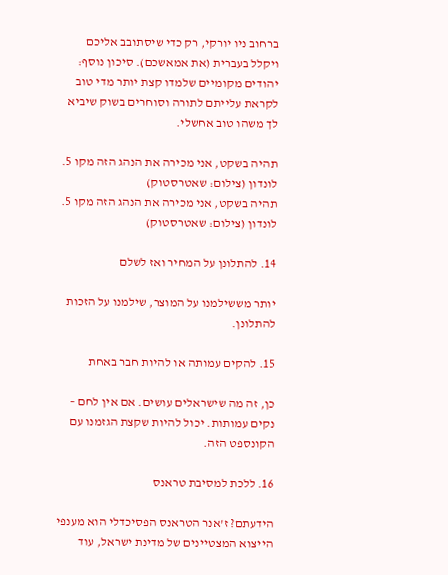ברחוב ניו יורקי, רק כדי שיסתובב אליכם ויקלל בעברית (את אמאשכם). סיכון נוסף: יהודים מקומיים שלמדו קצת יותר מדי טוב לקראת עלייתם לתורה וסוחרים בשוק שיביא לך משהו טוב אחשלי.

תהיה בשקט, אני מכירה את הנהג הזה מקו 5. לונדון (צילום: שאטרסטוק)
תהיה בשקט, אני מכירה את הנהג הזה מקו 5. לונדון (צילום: שאטרסטוק)

14. להתלונן על המחיר ואז לשלם

יותר מששילמנו על המוצר, שילמנו על הזכות להתלונן.

15. להקים עמותה או להיות חבר באחת

כן, זה מה שישראלים עושים. אם אין לחם – נקים עמותות. יכול להיות שקצת הגזמנו עם הקונספט הזה.

16. ללכת למסיבת טראנס

הידעתם? ז'אנר הטראנס הפסיכדלי הוא מענפי הייצוא המצטיינים של מדינת ישראל, עוד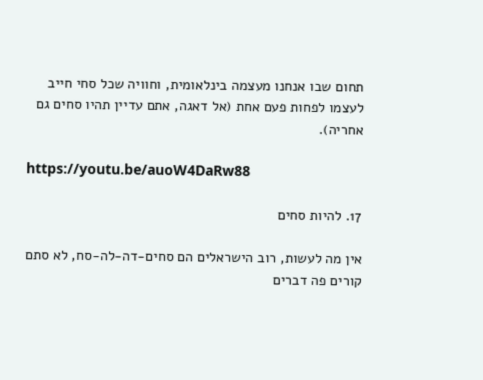תחום שבו אנחנו מעצמה בינלאומית, וחוויה שכל סחי חייב לעצמו לפחות פעם אחת (אל דאגה, אתם עדיין תהיו סחים גם אחריה).

https://youtu.be/auoW4DaRw88

17. להיות סחים

אין מה לעשות, רוב הישראלים הם סחים-דה-לה-סח, לא סתם קורים פה דברים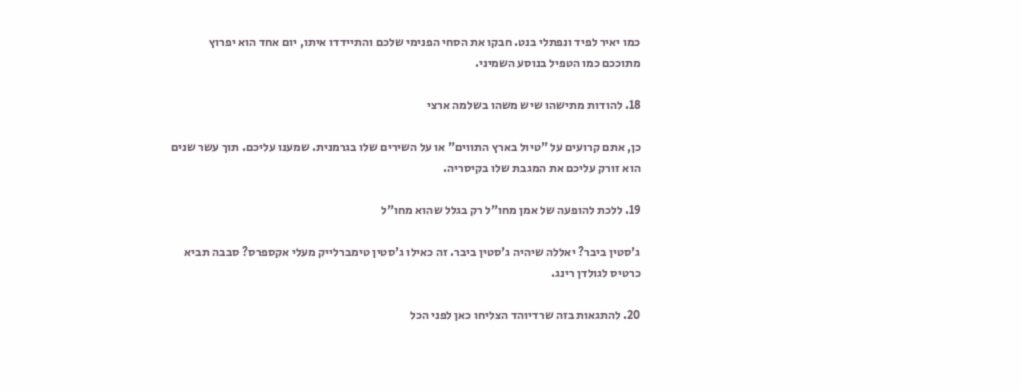כמו יאיר לפיד ונפתלי בנט. חבקו את הסחי הפנימי שלכם והתיידדו איתו, יום אחד הוא יפרוץ מתוככם כמו הטפיל בנוסע השמיני.

18. להודות מתישהו שיש משהו בשלמה ארצי

כן, אתם קרועים על "טיול בארץ התווים" או על השירים שלו בגרמנית. שמענו עליכם. תוך עשר שנים הוא זורק עליכם את המגבת שלו בקיסריה.

19. ללכת להופעה של אמן מחו"ל רק בגלל שהוא מחו"ל

ג'סטין ביבר? יאללה שיהיה ג'סטין ביבר. זה כאילו ג'סטין טימברלייק מעלי אקספרס? סבבה תביא כרטיס לגולדן רינג.

20. להתגאות בזה שרדיוהד הצליחו כאן לפני הכל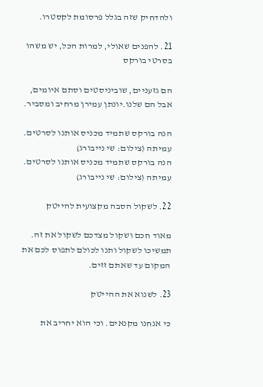ולהדחיק שזה בגלל פרסומת לקסטרו.

21. להפנים שאולי, למרות הכל, יש משהו בסרטי בורקס

הם גזעניים, שוביניסטים וסתם איומים, אבל הם שלנו.יונתן עמירן מרחיב ומסביר.

הנה בורקס שתמיד מכניס אותנו לסרטים. עמיתה (צילום: שי נייבורג)
הנה בורקס שתמיד מכניס אותנו לסרטים. עמיתה (צילום: שי נייבורג)

22. לשקול הסבה מקצועית להייטק

מאוד חכם ושקול מצדכם לשקול את זה. תמשיכו לשקול ותנו לכולם לתפוס לכם את המקום עד שאתם זזים.

23. לשנוא את ההייטק

כי אנחנו מקנאים. וכי הוא יחריב את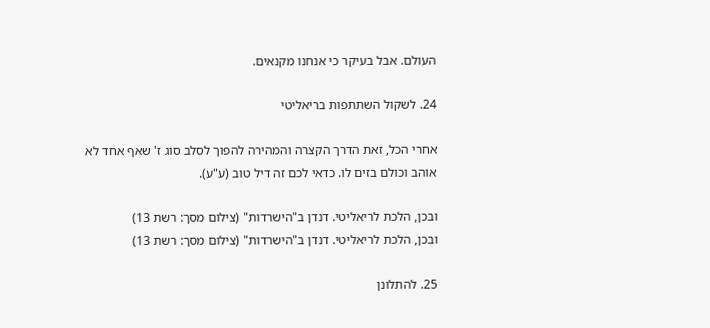העולם. אבל בעיקר כי אנחנו מקנאים.

24. לשקול השתתפות בריאליטי

אחרי הכל, זאת הדרך הקצרה והמהירה להפוך לסלב סוג ז' שאף אחד לא אוהב וכולם בזים לו. כדאי לכם זה דיל טוב (ע"ע).

ובכן, הלכת לריאליטי. דנדן ב"הישרדות" (צילום מסך: רשת 13)
ובכן, הלכת לריאליטי. דנדן ב"הישרדות" (צילום מסך: רשת 13)

25. להתלונן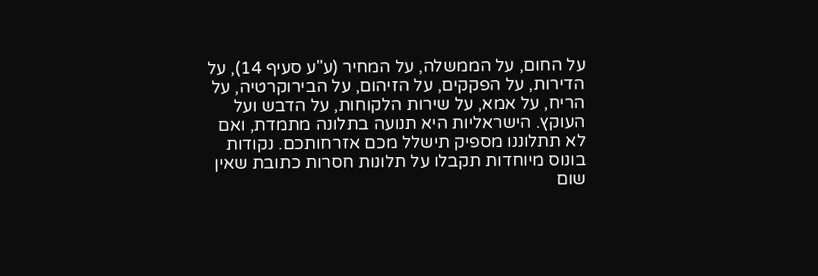על החום, על הממשלה, על המחיר (ע"ע סעיף 14), על הדירות, על הפקקים, על הזיהום, על הבירוקרטיה, על הריח, על אמא, על שירות הלקוחות, על הדבש ועל העוקץ. הישראליות היא תנועה בתלונה מתמדת, ואם לא תתלוננו מספיק תישלל מכם אזרחותכם. נקודות בונוס מיוחדות תקבלו על תלונות חסרות כתובת שאין שום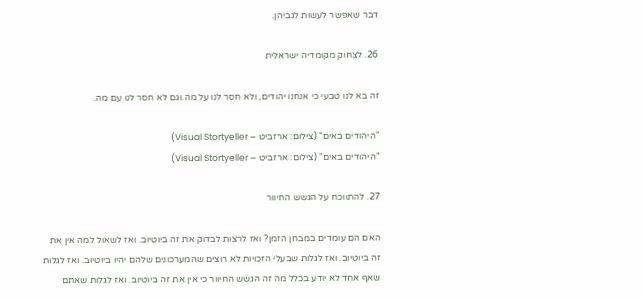דבר שאפשר לעשות לגביהן.

26. לצחוק מקומדיה ישראלית

זה בא לנו טבעי כי אנחנו יהודים, ולא חסר לנו על מה.וגם לא חסר לנו עם מה.

"היהודים באים" (צילום: ארזביט – Visual Stortyeller)
"היהודים באים" (צילום: ארזביט – Visual Stortyeller)

27. להתווכח על הגשש החיוור

האם הם עומדים במבחן הזמן? ואז לרצות לבדוק את זה ביוטיוב. ואז לשאול למה אין את זה ביוטיוב. ואז לגלות שבעלי הזכויות לא רוצים שהמערכונים שלהם יהיו ביוטיוב. ואז לגלות שאף אחד לא יודע בכלל מה זה הגשש החיוור כי אין את זה ביוטיוב. ואז לגלות שאתם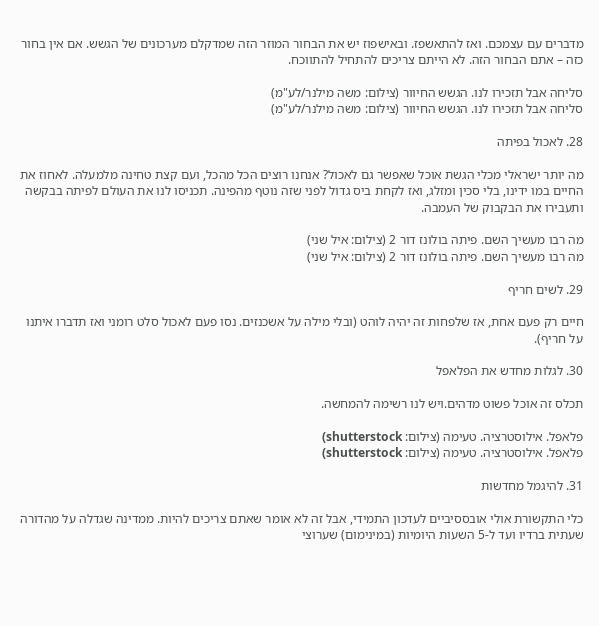מדברים עם עצמכם. ואז להתאשפז. ובאישפוז יש את הבחור המוזר הזה שמדקלם מערכונים של הגשש. אם אין בחור כזה – אתם הבחור הזה. לא הייתם צריכים להתחיל להתווכח.

סליחה אבל תזכירו לנו. הגשש החיוור (צילום: משה מילנר/לע"מ)
סליחה אבל תזכירו לנו. הגשש החיוור (צילום: משה מילנר/לע"מ)

28. לאכול בפיתה

מה יותר ישראלי מכלי הגשת אוכל שאפשר גם לאכול? אנחנו רוצים הכל מהכל, ועם קצת טחינה מלמעלה. לאחוז את החיים במו ידינו, בלי סכין ומזלג, ואז לקחת ביס גדול לפני שזה נוטף מהפינה. תכניסו לנו את העולם לפיתה בבקשה ותעבירו את הבקבוק של העמבה.

מה רבו מעשיך השם. פיתה בולונז דור 2 (צילום: איל שני)
מה רבו מעשיך השם. פיתה בולונז דור 2 (צילום: איל שני)

29. לשים חריף

חיים רק פעם אחת, אז שלפחות זה יהיה לוהט (ובלי מילה על אשכנזים. נסו פעם לאכול סלט רומני ואז תדברו איתנו על חריף).

30. לגלות מחדש את הפלאפל

תכלס זה אוכל פשוט מדהים.ויש לנו רשימה להמחשה.

פלאפל. אילוסטרציה. טעימה (צילום: shutterstock)
פלאפל. אילוסטרציה. טעימה (צילום: shutterstock)

31. להיגמל מחדשות

כלי התקשורת אולי אובססיביים לעדכון התמידי, אבל זה לא אומר שאתם צריכים להיות. ממדינה שגדלה על מהדורה שעתית ברדיו ועד ל-5 השעות היומיות (במינימום) שערוצי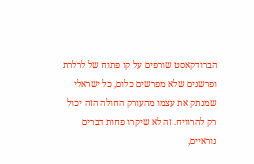הברודקאסט שורפים על קו פתוח של לרלרת ופרשנים שלא מפרשים כלום, כל ישראלי שמנתק את עצמו מהעורק החולה הזה יכול רק להרוויח. זה לא שיקרו פחות דברים נוראיים,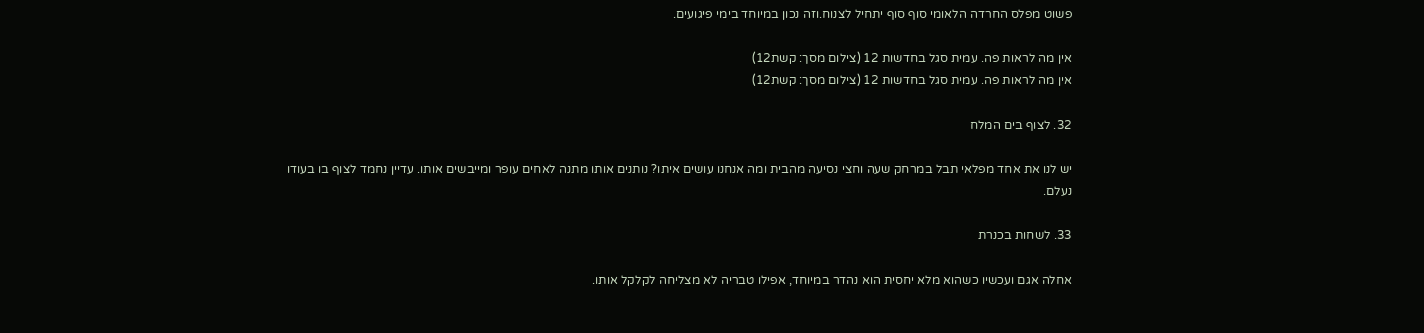פשוט מפלס החרדה הלאומי סוף סוף יתחיל לצנוח.וזה נכון במיוחד בימי פיגועים.

אין מה לראות פה. עמית סגל בחדשות 12 (צילום מסך: קשת12)
אין מה לראות פה. עמית סגל בחדשות 12 (צילום מסך: קשת12)

32. לצוף בים המלח

יש לנו את אחד מפלאי תבל במרחק שעה וחצי נסיעה מהבית ומה אנחנו עושים איתו? נותנים אותו מתנה לאחים עופר ומייבשים אותו. עדיין נחמד לצוף בו בעודו נעלם.

33. לשחות בכנרת

אחלה אגם ועכשיו כשהוא מלא יחסית הוא נהדר במיוחד, אפילו טבריה לא מצליחה לקלקל אותו.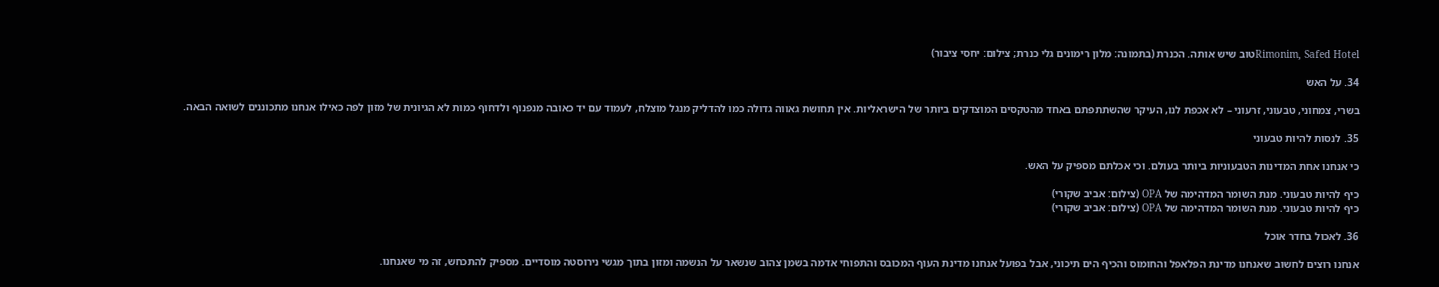Rimonim, Safed Hotelטוב שיש אותה. הכנרת (בתמונה: מלון רימונים גלי כנרת; צילום: יחסי ציבור)

34. על האש

בשרי, צמחוני, טבעוני, זרעוני – לא אכפת לנו, העיקר שהשתתפתם באחד מהטקסים המוצדקים ביותר של הישראליות. אין תחושת גאווה גדולה כמו להדליק מנגל מוצלח, לעמוד עם יד כאובה מנפנוף ולדחוף כמות לא הגיונית של מזון לפה כאילו אנחנו מתכוננים לשואה הבאה.

35. לנסות להיות טבעוני

כי אנחנו אחת המדינות הטבעוניות ביותר בעולם. וכי אכלתם מספיק על האש.

כיף להיות טבעוני. מנת השומר המדהימה של OPA (צילום: אביב שקורי)
כיף להיות טבעוני. מנת השומר המדהימה של OPA (צילום: אביב שקורי)

36. לאכול בחדר אוכל

אנחנו רוצים לחשוב שאנחנו מדינת הפלאפל והחומוס והכיף הים תיכוני, אבל בפועל אנחנו מדינת העוף המכובס והתפוחי אדמה בשמן צהוב שנשאר על הנשמה ומזון בתוך מגשי נירוסטה מוסדיים. מספיק להתכחש, זה מי שאנחנו.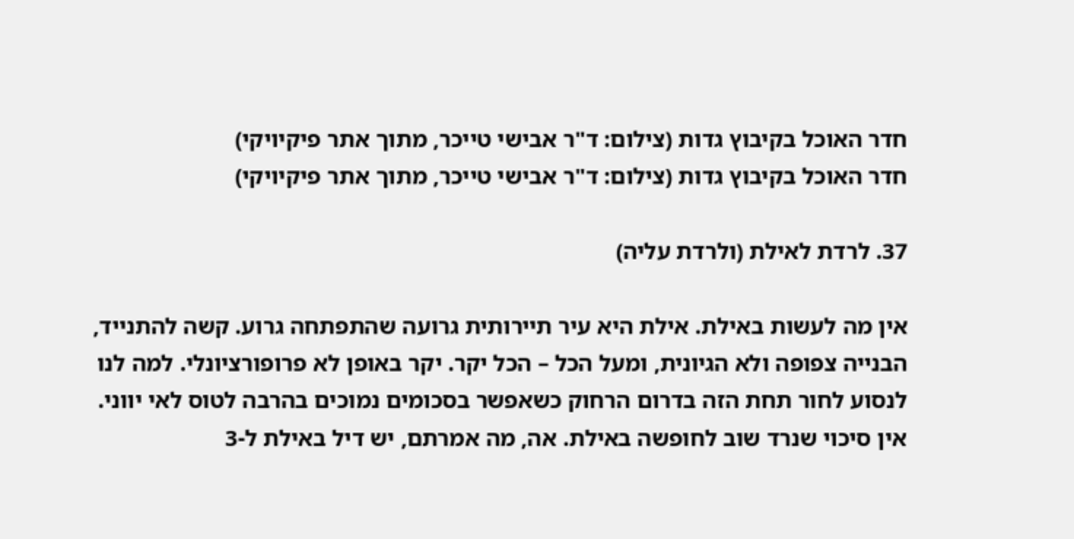חדר האוכל בקיבוץ גדות (צילום: ד"ר אבישי טייכר, מתוך אתר פיקיויקי)
חדר האוכל בקיבוץ גדות (צילום: ד"ר אבישי טייכר, מתוך אתר פיקיויקי)

37. לרדת לאילת (ולרדת עליה)

אין מה לעשות באילת. אילת היא עיר תיירותית גרועה שהתפתחה גרוע. קשה להתנייד, הבנייה צפופה ולא הגיונית, ומעל הכל – הכל יקר. יקר באופן לא פרופורציונלי. למה לנו לנסוע לחור תחת הזה בדרום הרחוק כשאפשר בסכומים נמוכים בהרבה לטוס לאי יווני. אין סיכוי שנרד שוב לחופשה באילת. אה, מה אמרתם, יש דיל באילת ל-3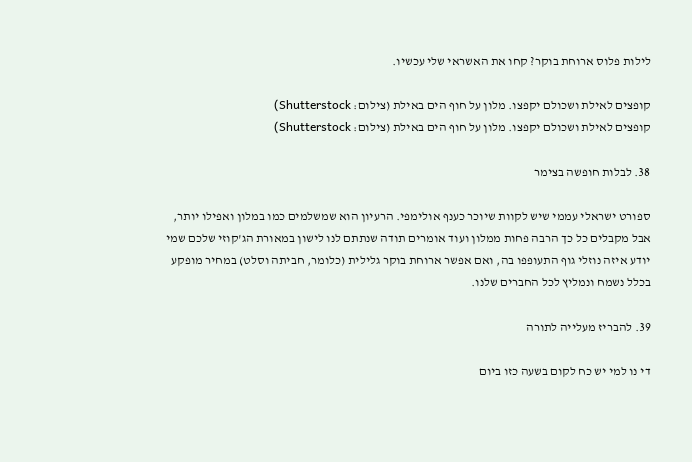לילות פלוס ארוחת בוקר? קחו את האשראי שלי עכשיו.

קופצים לאילת ושכולם יקפצו. מלון על חוף הים באילת (צילום: Shutterstock)
קופצים לאילת ושכולם יקפצו. מלון על חוף הים באילת (צילום: Shutterstock)

38. לבלות חופשה בצימר

ספורט ישראלי עממי שיש לקוות שיוכר כענף אולימפי. הרעיון הוא שמשלמים כמו במלון ואפילו יותר, אבל מקבלים כל כך הרבה פחות ממלון ועוד אומרים תודה שנתתם לנו לישון במאורת הג'קוזי שלכם שמי יודע איזה נוזלי גוף התעופפו בה, ואם אפשר ארוחת בוקר גלילית (כלומר, חביתה וסלט) במחיר מופקע בכלל נשמח ונמליץ לכל החברים שלנו.

39. להבריז מעלייה לתורה

די נו למי יש כח לקום בשעה כזו ביום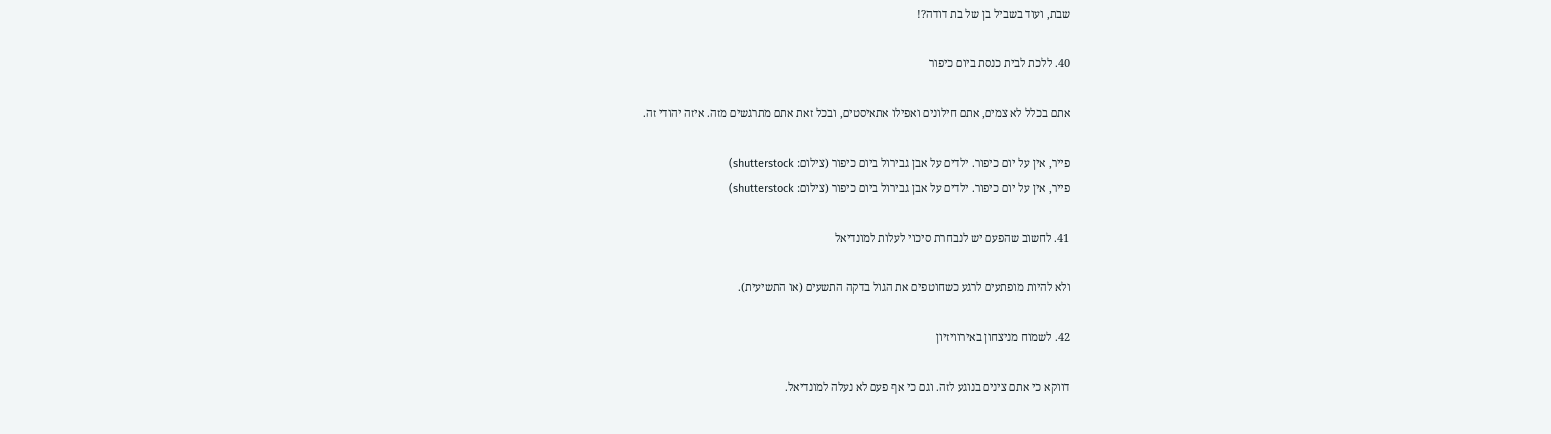שבת, ועוד בשביל בן של בת דודה?!

40. ללכת לבית כנסת ביום כיפור

אתם בכלל לא צמים, אתם חילונים ואפילו אתאיסטים, ובכל זאת אתם מתרגשים מזה. איזה יהודי זה.

פייר, אין על יום כיפור. ילדים על אבן גבירול ביום כיפור (צילום: shutterstock)
פייר, אין על יום כיפור. ילדים על אבן גבירול ביום כיפור (צילום: shutterstock)

41. לחשוב שהפעם יש לנבחרת סיכוי לעלות למונדיאל

ולא להיות מופתעים לרגע כשחוטפים את הגול בדקה התשעים (או התשיעית).

42. לשמוח מניצחון באירוויזיון

דווקא כי אתם צינים בנוגע לזה. וגם כי אף פעם לא נעלה למונדיאל.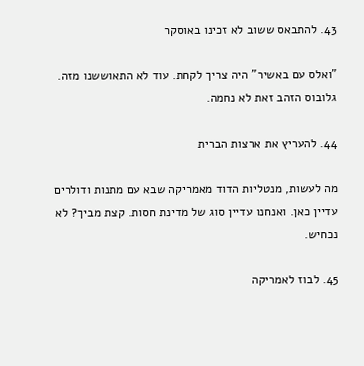43. להתבאס ששוב לא זכינו באוסקר

"ואלס עם באשיר" היה צריך לקחת. עוד לא התאוששנו מזה. גלובוס הזהב זאת לא נחמה.

44. להעריץ את ארצות הברית

מה לעשות, מנטליות הדוד מאמריקה שבא עם מתנות ודולרים עדיין כאן. ואנחנו עדיין סוג של מדינת חסות. קצת מביך? לא נכחיש.

45. לבוז לאמריקה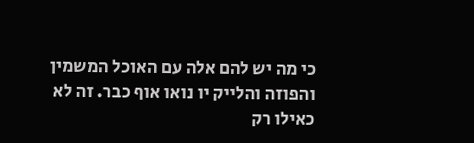כי מה יש להם אלה עם האוכל המשמין והפוזה והלייק יו נואו אוף כבר. זה לא כאילו רק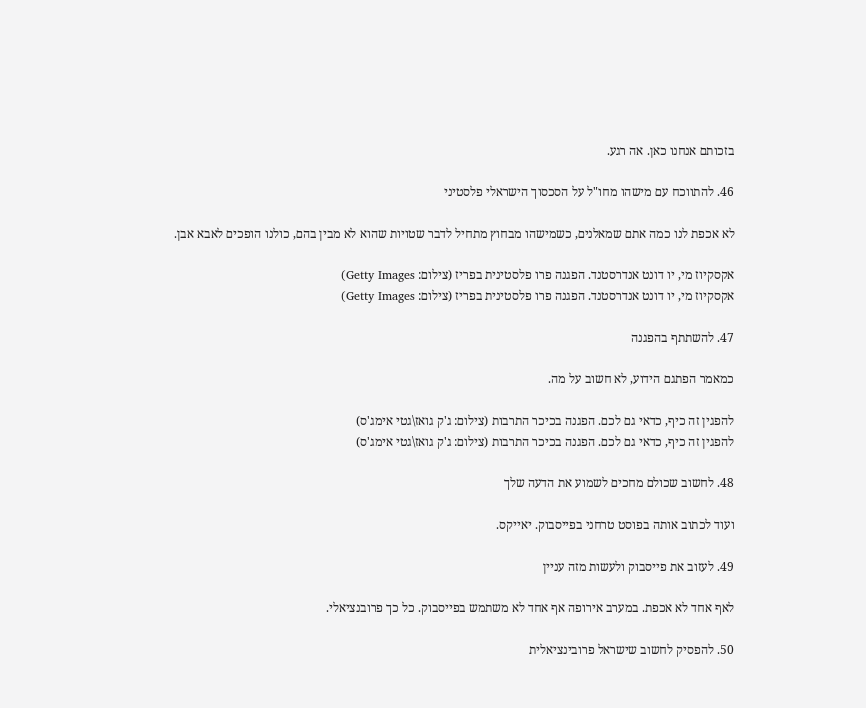בזכותם אנחנו כאן. אה רגע.

46. להתווכח עם מישהו מחו"ל על הסכסוך הישראלי פלסטיני

לא אכפת לנו כמה אתם שמאלנים, כשמישהו מבחוץ מתחיל לדבר שטויות שהוא לא מבין בהם, כולנו הופכים לאבא אבן.

אקסקיוז מי, יו דונט אנדרסטנד. הפגנה פרו פלסטינית בפריז (צילום: Getty Images)
אקסקיוז מי, יו דונט אנדרסטנד. הפגנה פרו פלסטינית בפריז (צילום: Getty Images)

47. להשתתף בהפגנה

כמאמר הפתגם הידוע, לא חשוב על מה.

להפגין זה כיף, כדאי גם לכם. הפגנה בכיכר התרבות (צילום: ג'ק גואז\גטי אימג'ס)
להפגין זה כיף, כדאי גם לכם. הפגנה בכיכר התרבות (צילום: ג'ק גואז\גטי אימג'ס)

48. לחשוב שכולם מחכים לשמוע את הדעה שלך

ועוד לכתוב אותה בפוסט טרחני בפייסבוק. יאייקס.

49. לעזוב את פייסבוק ולעשות מזה עניין

לאף אחד לא אכפת. במערב אירופה אף אחד לא משתמש בפייסבוק. כל כך פרובנציאלי.

50. להפסיק לחשוב שישראל פרובינציאלית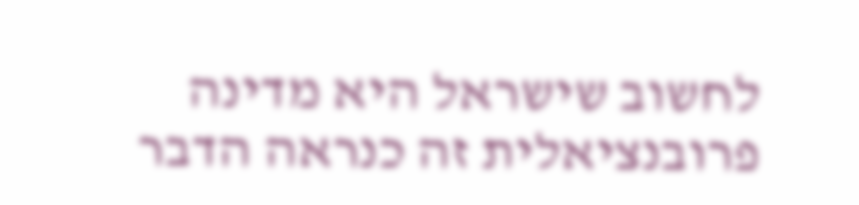לחשוב שישראל היא מדינה פרובנציאלית זה כנראה הדבר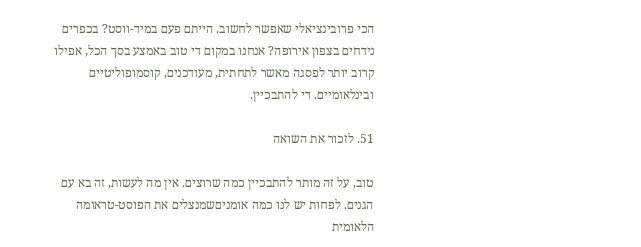הכי פרובינציאלי שאפשר לחשוב. הייתם פעם במיד-ווסט? בכפרים נידחים בצפון אירופה? אנחנו במקום די טוב באמצע בסך הכל, אפילו קרוב יותר לפסגה מאשר לתחתית, מעודכנים, קוסמופוליטיים ובינלאומיים. די להתבכיין.

51. לזכור את השואה

טוב, על זה מותר להתבכיין כמה שרוצים. אין מה לעשות, זה בא עם הגנים. לפחות יש לנו כמה אומניםשמנצלים את הפוסט-טראומה הלאומית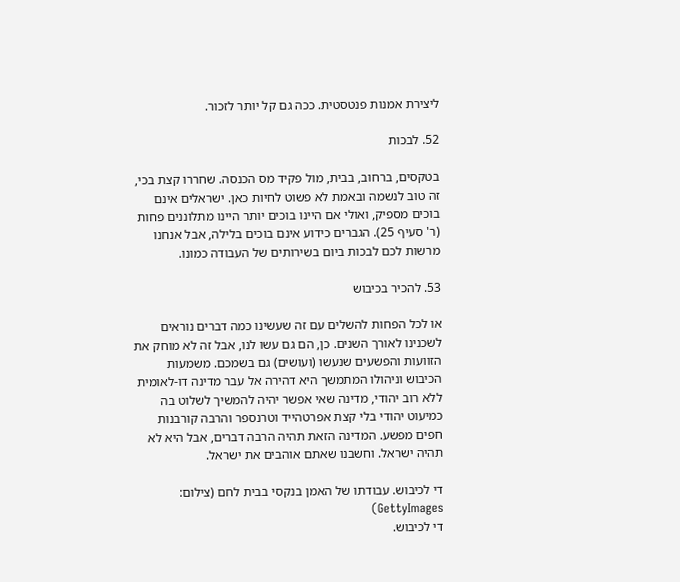ליצירת אמנות פנטסטית. ככה גם קל יותר לזכור.

52. לבכות

בטקסים, ברחוב, בבית, מול פקיד מס הכנסה. שחררו קצת בכי, זה טוב לנשמה ובאמת לא פשוט לחיות כאן. ישראלים אינם בוכים מספיק, ואולי אם היינו בוכים יותר היינו מתלוננים פחות (ר' סעיף 25). הגברים כידוע אינם בוכים בלילה, אבל אנחנו מרשות לכם לבכות ביום בשירותים של העבודה כמונו.

53. להכיר בכיבוש

או לכל הפחות להשלים עם זה שעשינו כמה דברים נוראים לשכנינו לאורך השנים. כן, הם גם עשו לנו, אבל זה לא מוחק את הזוועות והפשעים שנעשו (ועושים) גם בשמכם. משמעות הכיבוש וניהולו המתמשך היא דהירה אל עבר מדינה דו-לאומית ללא רוב יהודי, מדינה שאי אפשר יהיה להמשיך לשלוט בה כמיעוט יהודי בלי קצת אפרטהייד וטרנספר והרבה קורבנות חפים מפשע. המדינה הזאת תהיה הרבה דברים, אבל היא לא תהיה ישראל. וחשבנו שאתם אוהבים את ישראל.

די לכיבוש. עבודתו של האמן בנקסי בבית לחם (צילום: GettyImages)
די לכיבוש.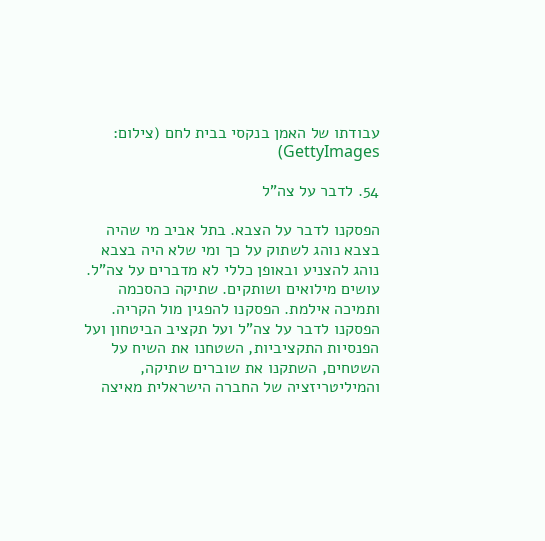עבודתו של האמן בנקסי בבית לחם (צילום: GettyImages)

54. לדבר על צה"ל

הפסקנו לדבר על הצבא. בתל אביב מי שהיה בצבא נוהג לשתוק על כך ומי שלא היה בצבא נוהג להצניע ובאופן כללי לא מדברים על צה"ל. עושים מילואים ושותקים. שתיקה כהסכמה ותמיכה אילמת. הפסקנו להפגין מול הקריה. הפסקנו לדבר על צה"ל ועל תקציב הביטחון ועל הפנסיות התקציביות, השטחנו את השיח על השטחים, השתקנו את שוברים שתיקה, והמיליטריזציה של החברה הישראלית מאיצה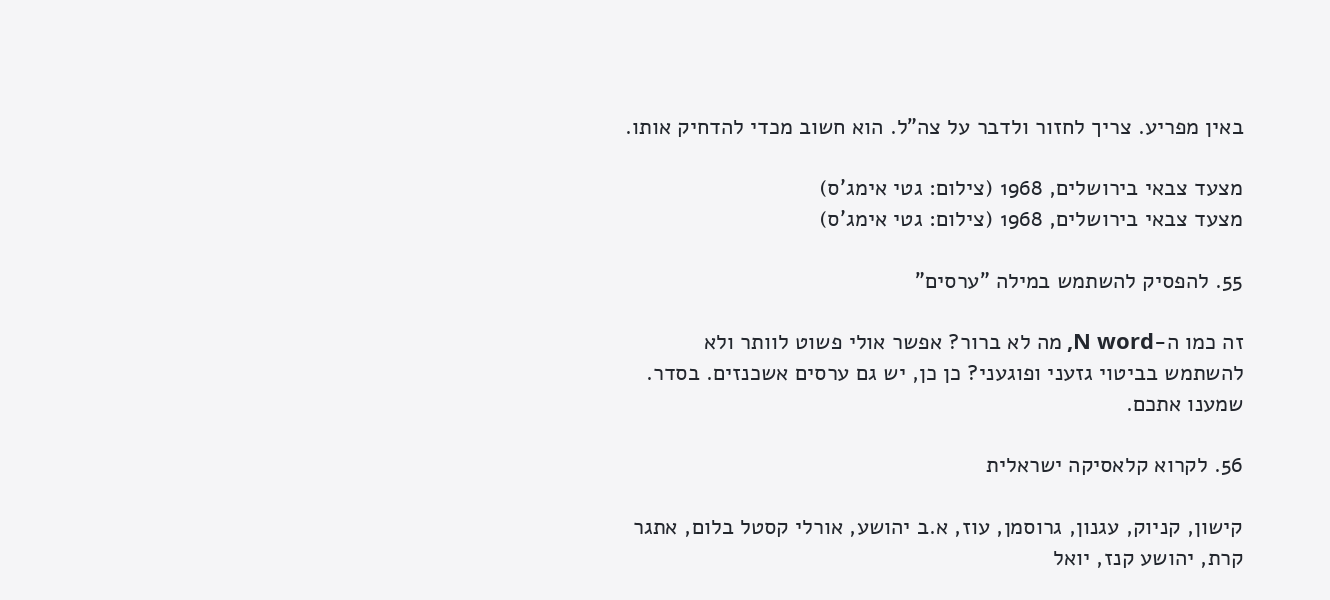באין מפריע. צריך לחזור ולדבר על צה"ל. הוא חשוב מכדי להדחיק אותו.

מצעד צבאי בירושלים, 1968 (צילום: גטי אימג'ס)
מצעד צבאי בירושלים, 1968 (צילום: גטי אימג'ס)

55. להפסיק להשתמש במילה "ערסים"

זה כמו ה-N word, מה לא ברור? אפשר אולי פשוט לוותר ולא להשתמש בביטוי גזעני ופוגעני? כן כן, יש גם ערסים אשכנזים. בסדר. שמענו אתכם.

56. לקרוא קלאסיקה ישראלית

קישון, קניוק, עגנון, גרוסמן, עוז, א.ב יהושע, אורלי קסטל בלום, אתגר קרת, יהושע קנז, יואל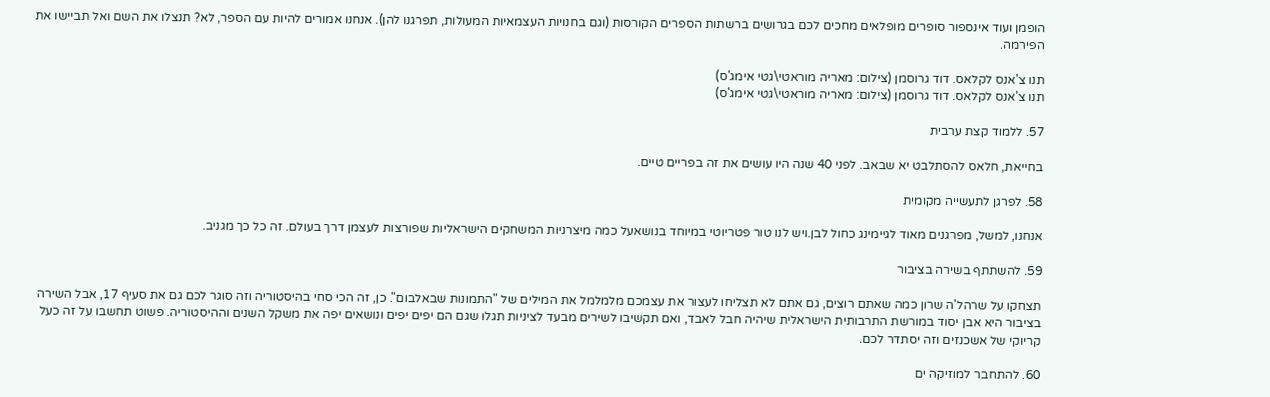הופמן ועוד אינספור סופרים מופלאים מחכים לכם בגרושים ברשתות הספרים הקורסות (וגם בחנויות העצמאיות המעולות, תפרגנו להן). אנחנו אמורים להיות עם הספר, לא? תנצלו את השם ואל תביישו את הפירמה.

תנו צ'אנס לקלאס. דוד גרוסמן (צילום: מאריה מוראטי\גטי אימג'ס)
תנו צ'אנס לקלאס. דוד גרוסמן (צילום: מאריה מוראטי\גטי אימג'ס)

57. ללמוד קצת ערבית

בחייאת, חלאס להסתלבט יא שבאב. לפני 40 שנה היו עושים את זה בפריים טיים.

58. לפרגן לתעשייה מקומית

אנחנו, למשל, מפרגנים מאוד לגיימינג כחול לבן.ויש לנו טור פטריוטי במיוחד בנושאעל כמה מיצרניות המשחקים הישראליות שפורצות לעצמן דרך בעולם. זה כל כך מגניב.

59. להשתתף בשירה בציבור

תצחקו על שרהל'ה שרון כמה שאתם רוצים, גם אתם לא תצליחו לעצור את עצמכם מלמלמל את המילים של "התמונות שבאלבום". כן, זה הכי סחי בהיסטוריה וזה סוגר לכם גם את סעיף 17, אבל השירה בציבור היא אבן יסוד במורשת התרבותית הישראלית שיהיה חבל לאבד, ואם תקשיבו לשירים מבעד לציניות תגלו שגם הם יפים יפים ונושאים יפה את משקל השנים וההיסטוריה. פשוט תחשבו על זה כעל קריוקי של אשכנזים וזה יסתדר לכם.

60. להתחבר למוזיקה ים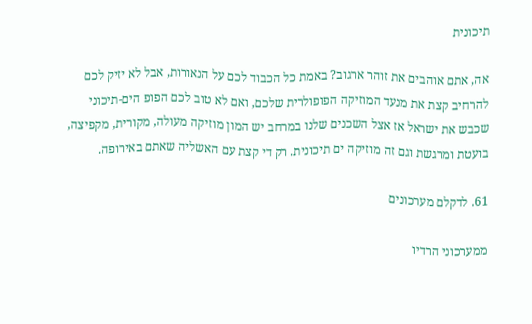תיכונית

אה, אתם אוהבים את זוהר ארגוב? באמת כל הכבוד לכם על הנאורות, אבל לא יזיק לכם להרחיב קצת את מנעד המוזיקה הפופולרית שלכם, ואם לא טוב לכם הפופ הים-תיכוני שכבש את ישראל אז אצל השכנים שלנו במרחב יש המון מוזיקה מעולה, מקורית, מקפיצה, בועטת ומרגשת וגם זה מוזיקה ים תיכונית. רק די קצת עם האשליה שאתם באירופה.

61. לדקלם מערכונים

ממערכוני הרדיו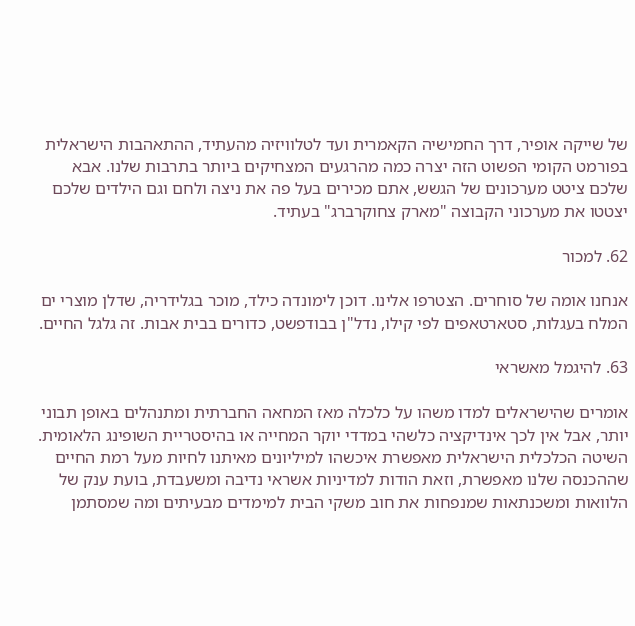של שייקה אופיר, דרך החמישיה הקאמרית ועד לטלוויזיה מהעתיד, ההתאהבות הישראלית בפורמט הקומי הפשוט הזה יצרה כמה מהרגעים המצחיקים ביותר בתרבות שלנו. אבא שלכם ציטט מערכונים של הגשש, אתם מכירים בעל פה את ניצה ולחם וגם הילדים שלכם יצטטו את מערכוני הקבוצה "מארק צחוקרברג" בעתיד.

62. למכור

אנחנו אומה של סוחרים. הצטרפו אלינו. דוכן לימונדה כילד, מוכר בגלידריה, שדלן מוצרי ים המלח בעגלות, סטארטאפים לפי קילו, נדל"ן בבודפשט, כדורים בבית אבות. זה גלגל החיים.

63. להיגמל מאשראי

אומרים שהישראלים למדו משהו על כלכלה מאז המחאה החברתית ומתנהלים באופן תבוני יותר, אבל אין לכך אינדיקציה כלשהי במדדי יוקר המחייה או בהיסטריית השופינג הלאומית. השיטה הכלכלית הישראלית מאפשרת איכשהו למיליונים מאיתנו לחיות מעל רמת החיים שההכנסה שלנו מאפשרת, וזאת הודות למדיניות אשראי נדיבה ומשעבדת, בועת ענק של הלוואות ומשכנתאות שמנפחות את חוב משקי הבית למימדים מבעיתים ומה שמסתמן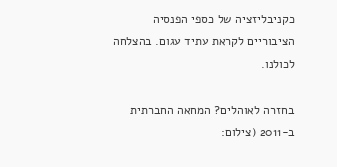כקניבליזציה של כספי הפנסיה הציבוריים לקראת עתיד עגום. בהצלחה לכולנו.

בחזרה לאוהלים? המחאה החברתית ב-2011 (צילום: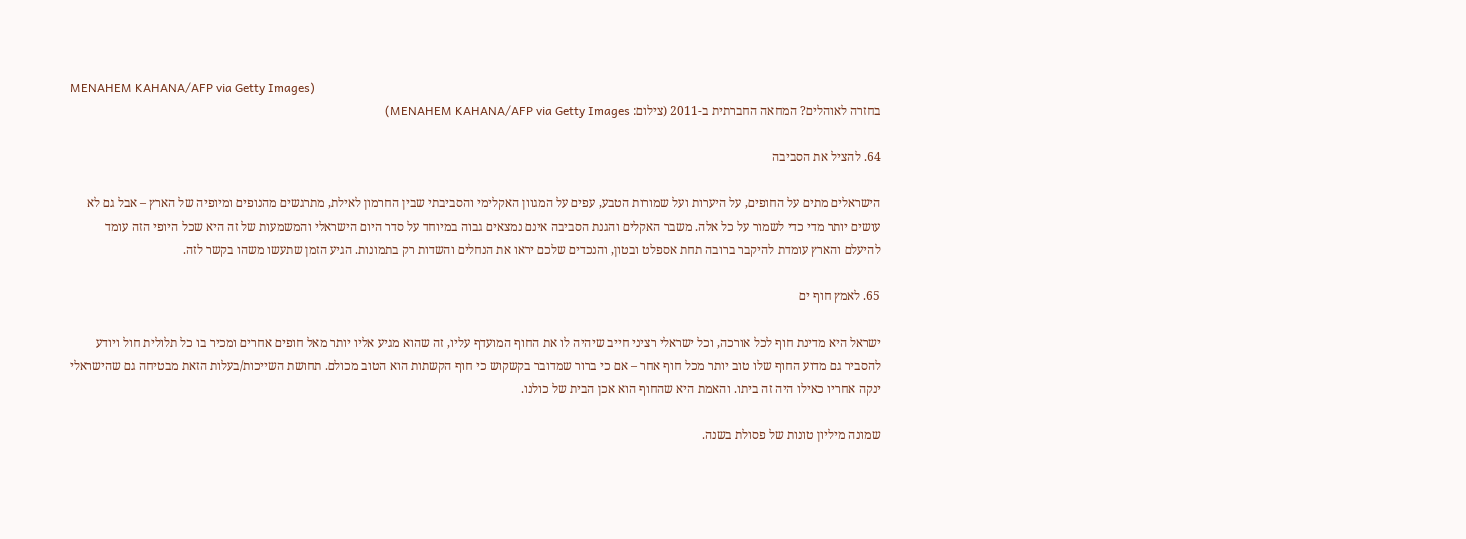MENAHEM KAHANA/AFP via Getty Images)
בחזרה לאוהלים? המחאה החברתית ב-2011 (צילום: MENAHEM KAHANA/AFP via Getty Images)

64. להציל את הסביבה

הישראלים מתים על החופים, על היערות ועל שמורות הטבע, עפים על המגוון האקלימי והסביבתי שבין החרמון לאילת, מתרגשים מהנופים ומיופיה של הארץ – אבל גם לא עושים יותר מדי כדי לשמור על כל אלה. משבר האקלים והגנת הסביבה אינם נמצאים גבוה במיוחד על סדר היום הישראלי והמשמעות של זה היא שכל היופי הזה עומד להיעלם והארץ עומדת להיקבר ברובה תחת אספלט ובטון, והנכדים שלכם יראו את הנחלים והשדות רק בתמונות. הגיע הזמן שתעשו משהו בקשר לזה.

65. לאמץ חוף ים

ישראל היא מדינת חוף לכל אורכה, וכל ישראלי רציני חייב שיהיה לו את החוף המועדף עליו, זה שהוא מגיע אליו יותר מאל חופים אחרים ומכיר בו כל תלולית חול ויודע להסביר גם מדוע החוף שלו טוב יותר מכל חוף אחר – אם כי ברור שמדובר בקשקוש כי חוף הקשתות הוא הטוב מכולם. תחושת השייכות/בעלות הזאת מבטיחה גם שהישראלי ינקה אחריו כאילו היה זה ביתו. והאמת היא שהחוף הוא אכן הבית של כולנו.

שמונה מיליון טונות של פסולת בשנה.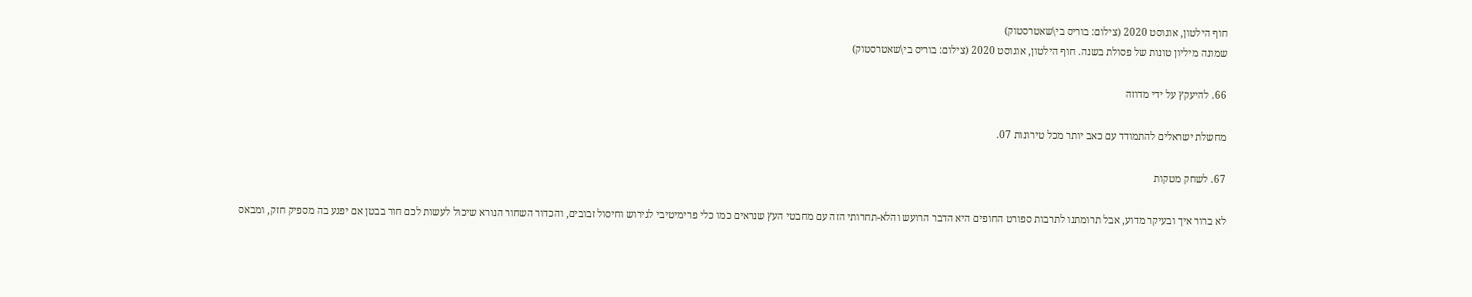חוף הילטון, אוגוסט 2020 (צילום: בוריס בי\שאטרסטוק)
שמונה מיליון טונות של פסולת בשנה. חוף הילטון, אוגוסט 2020 (צילום: בוריס בי\שאטרסטוק)

66. להיעקץ על ידי מדוזה

מחשלת ישראלים להתמודד עם כאב יותר מכל טירונות 07.

67. לשחק מטקות

לא ברור איך ובעיקר מדוע, אבל תרומתנו לתרבות ספורט החופים היא הדבר הרועש והלא-תחרותי הזה עם מחבטי העץ שנראים כמו כלי פרימיטיבי לגירוש וחיסול זבובים, והכדור השחור הנורא שיכול לעשות לכם חור בבטן אם יפגע בה מספיק חזק, ומבאס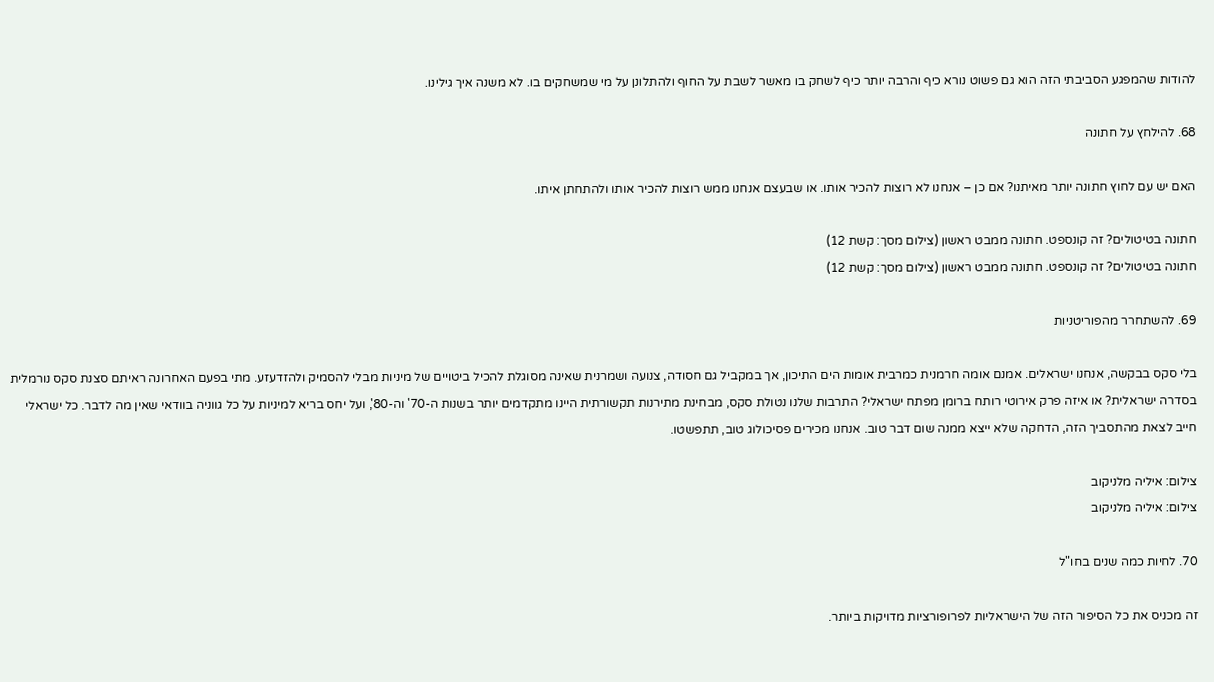להודות שהמפגע הסביבתי הזה הוא גם פשוט נורא כיף והרבה יותר כיף לשחק בו מאשר לשבת על החוף ולהתלונן על מי שמשחקים בו. לא משנה איך גילינו.

68. להילחץ על חתונה

האם יש עם לחוץ חתונה יותר מאיתנו? אם כן – אנחנו לא רוצות להכיר אותו. או שבעצם אנחנו ממש רוצות להכיר אותו ולהתחתן איתו.

חתונה בטיטולים? זה קונספט. חתונה ממבט ראשון (צילום מסך: קשת 12)
חתונה בטיטולים? זה קונספט. חתונה ממבט ראשון (צילום מסך: קשת 12)

69. להשתחרר מהפוריטניות

בלי סקס בבקשה, אנחנו ישראלים. אמנם אומה חרמנית כמרבית אומות הים התיכון, אך במקביל גם חסודה, צנועה ושמרנית שאינה מסוגלת להכיל ביטויים של מיניות מבלי להסמיק ולהזדעזע. מתי בפעם האחרונה ראיתם סצנת סקס נורמלית בסדרה ישראלית? או איזה פרק אירוטי רותח ברומן מפתח ישראלי? התרבות שלנו נטולת סקס, מבחינת מתירנות תקשורתית היינו מתקדמים יותר בשנות ה-70' וה-80', ועל יחס בריא למיניות על כל גווניה בוודאי שאין מה לדבר. כל ישראלי חייב לצאת מהתסביך הזה, הדחקה שלא ייצא ממנה שום דבר טוב. אנחנו מכירים פסיכולוג טוב, תתפשטו.

צילום: איליה מלניקוב
צילום: איליה מלניקוב

70. לחיות כמה שנים בחו"ל

זה מכניס את כל הסיפור הזה של הישראליות לפרופורציות מדויקות ביותר.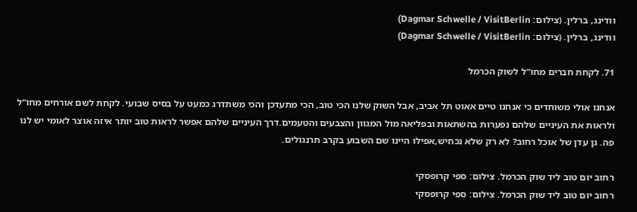וודינג, ברלין. (צילום: Dagmar Schwelle / VisitBerlin)
וודינג, ברלין. (צילום: Dagmar Schwelle / VisitBerlin)

71. לקחת חברים מחו"ל לשוק הכרמל

אנחנו אולי משוחדים כי אנחנו טיים אאוט תל אביב, אבל השוק שלנו הכי טוב, הכי מתעדכן והכי משתדרג כמעט על בסיס שבועי. לקחת לשם אורחים מחו"ל ולראות את העיניים שלהם נפערות בהשתאות ובפליאה מול המגוון והצבעים והטעמים.דרך העיניים שלהם אפשר לראות טוב יותר איזה אוצר לאומי יש לנו פה. גן עדן של אוכל רחוב? לא רק שלא נכחיש,אפילו היינו שם השבוע בקרב תרנגולים.

רחוב יום טוב ליד שוק הכרמל. צילום: ספי קרופסקי
רחוב יום טוב ליד שוק הכרמל. צילום: ספי קרופסקי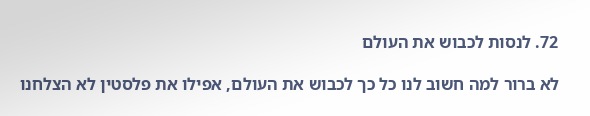72. לנסות לכבוש את העולם

לא ברור למה חשוב לנו כל כך לכבוש את העולם, אפילו את פלסטין לא הצלחנו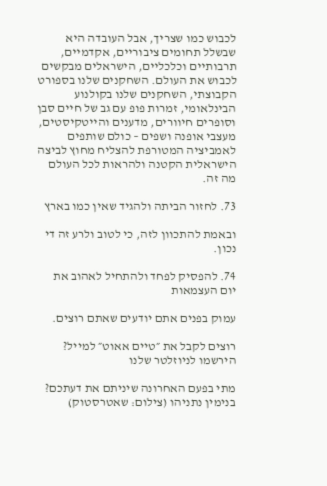לכבוש כמו שצריך, אבל העובדה היא שבשלל תחומים ציבוריים, אקדמיים, תרבותיים וכלכליים, הישראלים מבקשים לכבוש את העולם. השחקנים שלנו בספורט הקבוצתי, השחקנים שלנו בקולנוע הבינלאומי, זמרות פופ עם גב של חיים סבן וסופרים חיוורים, מדענים והייטקיסטים, מעצבי אופנה ושפים – כולם שותפים לאמביציה המטורפת להצליח מחוץ לביצה הישראלית הקטנה ולהראות לכל העולם מה זה.

73. לחזור הביתה ולהגיד שאין כמו בארץ

ובאמת להתכוון לזה, כי לטוב ולרע זה די נכון.

74. להפסיק לפחד ולהתחיל לאהוב את יום העצמאות

עמוק בפנים אתם יודעים שאתם רוצים.

רוצים לקבל את ״טיים אאוט״ למייל? הירשמו לניוזלטר שלנו

מתי בפעם האחרונה שיניתם את דעתכם? בנימין נתניהו (צילום: שאטרסטוק)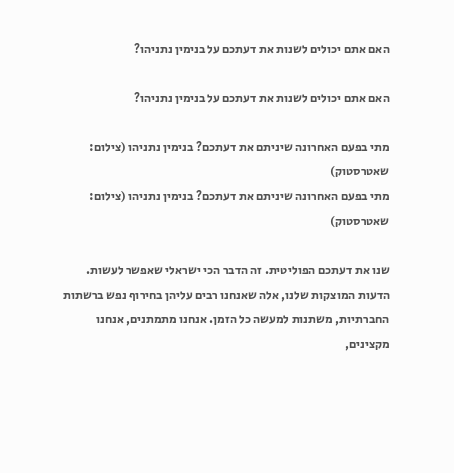האם אתם יכולים לשנות את דעתכם על בנימין נתניהו?

האם אתם יכולים לשנות את דעתכם על בנימין נתניהו?

מתי בפעם האחרונה שיניתם את דעתכם? בנימין נתניהו (צילום: שאטרסטוק)
מתי בפעם האחרונה שיניתם את דעתכם? בנימין נתניהו (צילום: שאטרסטוק)

שנו את דעתכם הפוליטית. זה הדבר הכי ישראלי שאפשר לעשות. הדעות המוצקות שלנו, אלה שאנחנו רבים עליהן בחירוף נפש ברשתות החברתיות, משתנות למעשה כל הזמן. אנחנו מתמתנים, אנחנו מקצינים,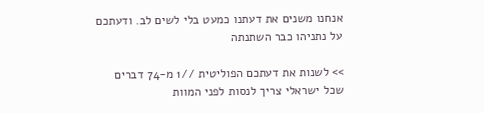אנחנו משנים את דעתנו כמעט בלי לשים לב. ודעתכם על נתניהו כבר השתנתה

>> לשנות את דעתכם הפוליטית //1 מ-74 דברים שכל ישראלי צריך לנסות לפני המוות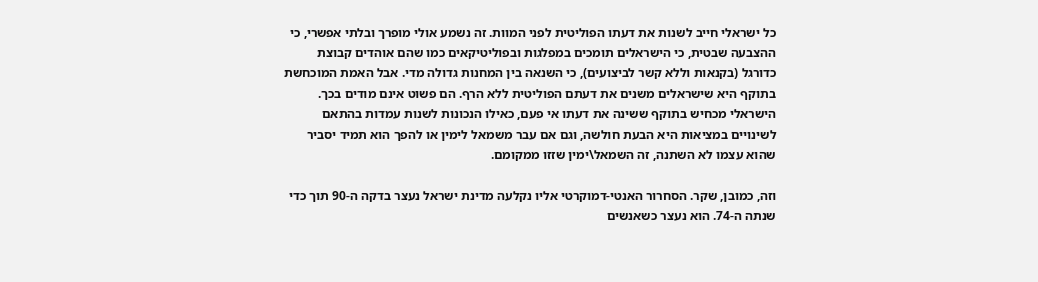כל ישראלי חייב לשנות את דעתו הפוליטית לפני המוות. זה נשמע אולי מופרך ובלתי אפשרי, כי ההצבעה שבטית, כי הישראלים תומכים במפלגות ובפוליטיקאים כמו שהם אוהדים קבוצת כדורגל (בקנאות וללא קשר לביצועים), כי השנאה בין המחנות גדולה מדי. אבל האמת המוכחשת בתוקף היא שישראלים משנים את דעתם הפוליטית ללא הרף. הם פשוט אינם מודים בכך. הישראלי מכחיש בתוקף ששינה את דעתו אי פעם, כאילו הנכונות לשנות עמדות בהתאם לשינויים במציאות היא הבעת חולשה, וגם אם עבר משמאל לימין או להפך הוא תמיד יסביר שהוא עצמו לא השתנה, זה השמאל\ימין שזזו ממקומם.

וזה, כמובן, שקר. הסחרור האנטי-דמוקרטי אליו נקלעה מדינת ישראל נעצר בדקה ה-90 תוך כדי שנתה ה-74. הוא נעצר כשאנשים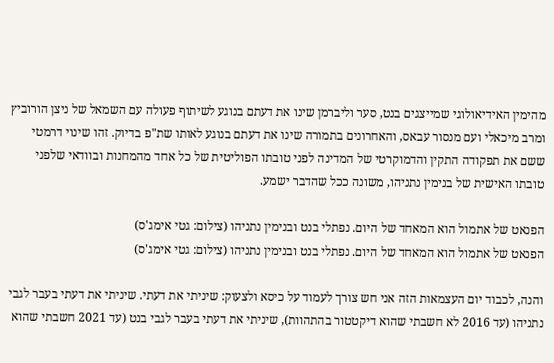מהימין האידיאולוגי שמייצגים בנט, סער וליברמן שינו את דעתם בנוגע לשיתוף פעולה עם השמאל של ניצן הורוביץ ומרב מיכאלי ועם מנסור עבאס, והאחרונים בתמורה שינו את דעתם בנוגע לאותו שת"פ בדיוק. זהו שינוי דרמטי ששם את תפקודה התקין והדמוקרטי של המדינה לפני טובתו הפוליטית של כל אחד מהמחנות ובוודאי שלפני טובתו האישית של בנימין נתניהו, משונה ככל שהדבר ישמע.

הפנאט של אתמול הוא המאחד של היום. נפתלי בנט ובנימין נתניהו (צילום: גטי אימג'ס)
הפנאט של אתמול הוא המאחד של היום. נפתלי בנט ובנימין נתניהו (צילום: גטי אימג'ס)

והנה, לכבוד יום העצמאות הזה אני חש צורך לעמוד על כיסא ולצעוק: שיניתי את דעתי. שיניתי את דעתי בעבר לגבי נתניהו (עד 2016 לא חשבתי שהוא דיקטטור בהתהוות), שיניתי את דעתי בעבר לגבי בנט (עד 2021 חשבתי שהוא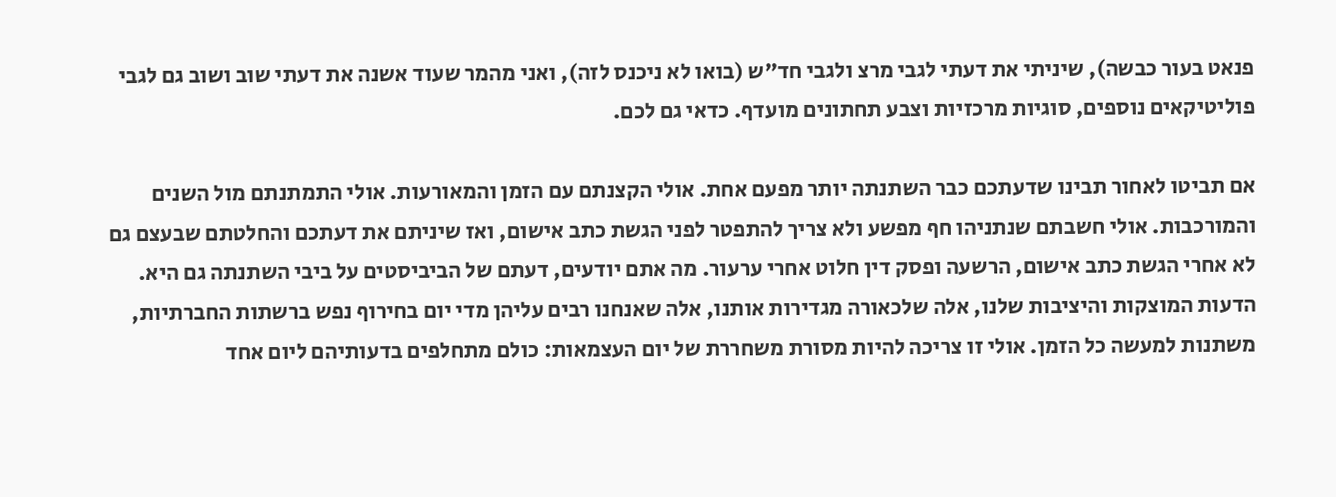פנאט בעור כבשה), שיניתי את דעתי לגבי מרצ ולגבי חד"ש (בואו לא ניכנס לזה), ואני מהמר שעוד אשנה את דעתי שוב ושוב גם לגבי פוליטיקאים נוספים, סוגיות מרכזיות וצבע תחתונים מועדף. כדאי גם לכם.

אם תביטו לאחור תבינו שדעתכם כבר השתנתה יותר מפעם אחת. אולי הקצנתם עם הזמן והמאורעות. אולי התמתנתם מול השנים והמורכבות. אולי חשבתם שנתניהו חף מפשע ולא צריך להתפטר לפני הגשת כתב אישום, ואז שיניתם את דעתכם והחלטתם שבעצם גם לא אחרי הגשת כתב אישום, הרשעה ופסק דין חלוט אחרי ערעור. מה אתם יודעים, דעתם של הביביסטים על ביבי השתנתה גם היא. הדעות המוצקות והיציבות שלנו, אלה שלכאורה מגדירות אותנו, אלה שאנחנו רבים עליהן מדי יום בחירוף נפש ברשתות החברתיות, משתנות למעשה כל הזמן. אולי זו צריכה להיות מסורת משחררת של יום העצמאות: כולם מתחלפים בדעותיהם ליום אחד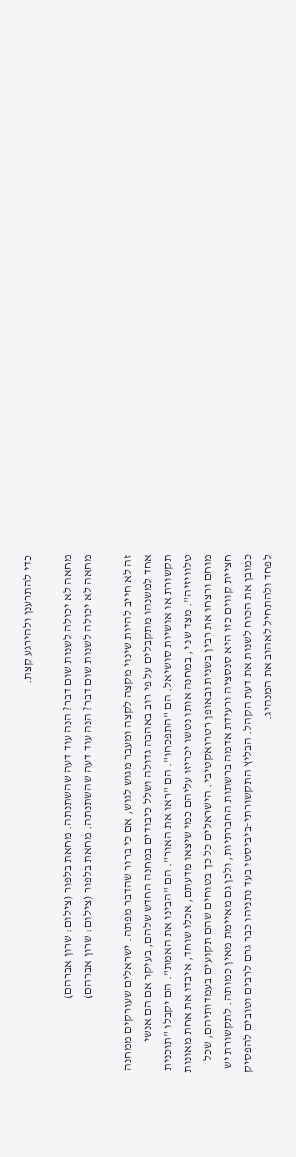כדי להתרענן ולהירגע קצת.

מחאה לא יכולה לשנות שום דבר? הנה עוד דעה שהשתנתה. מחאת בלפור (צילום: שרון אברהם)
מחאה לא יכולה לשנות שום דבר? הנה עוד דעה שהשתנתה. מחאת בלפור (צילום: שרון אברהם)

זה לא חייב להיות שינוי מקצה לקצה ומעבר מגוש לגוש, אם כי ברור שהדבר מפתה. ישראלים שעורקים ממחנה אחד למשנהו מתקבלים על פי רוב באהבה גדולה ושלל כיבודים במחנה החדש שלהם, בעיקר אם הם אנשי תקשורת או אושיות סושיאל. הם "התפכחו". הם "ראו את האור". הם "הבינו את האמת". הם יקבלו "תוכנית טלוויזיה". מצד שנ י, במחנה אותו נטשו יכריזו עליהם כמי שיצאו מדעתם, אכלו שוחד, איבדו את אחת מאונות מוחם ורצחו את רבין בשנית ובאופן רטרואקטיבי. הישראלים כל כך בטוחים שהם תקועים בעמדותיהם, שכל חציית קווים כזו היא סנסציה ורעידת אדמה ברשתות החברתיות, ולכן גם מאיימת מאין כמותה. לתקשורת יש כמובן את הכוח לשנות את דעת הקהל. הבליץ התקשורתי-ביביסטי בעד נתניהו כבר גרם לרבים וטובים להפסיק לפחד ולהתחיל לאהוב את המנהיג.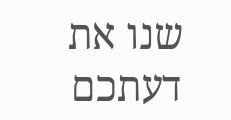שנו את דעתכם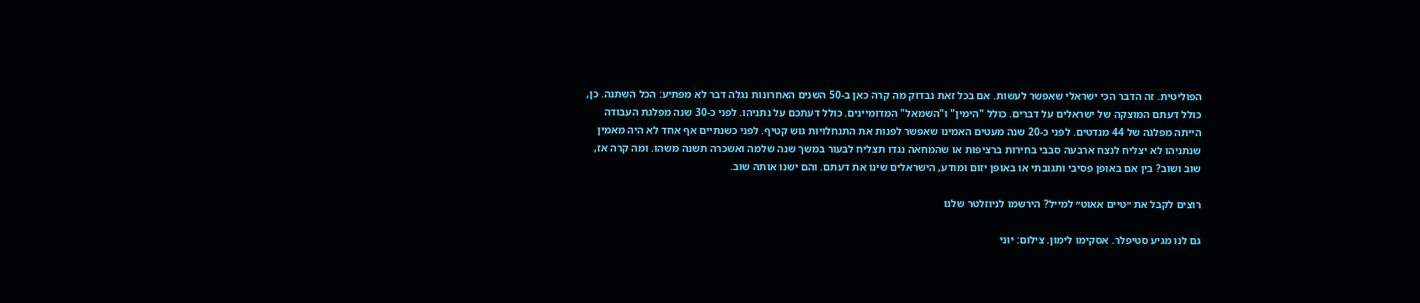הפוליטית. זה הדבר הכי ישראלי שאפשר לעשות. אם בכל זאת נבדוק מה קרה כאן ב-50 השנים האחרונות נגלה דבר לא מפתיע: הכל השתנה. כן, כולל דעתם המוצקה של ישראלים על דברים. כולל "הימין" ו"השמאל" המדומיינים. כולל דעתכם על נתניהו. לפני כ-30 שנה מפלגת העבודה הייתה מפלגה של 44 מנדטים. לפני כ-20 שנה מעטים האמינו שאפשר לפנות את התנחלויות גוש קטיף. לפני כשנתיים אף אחד לא היה מאמין שנתניהו לא יצליח לנצח ארבעה סבבי בחירות ברציפות או שהמחאה נגדו תצליח לבעור במשך שנה שלמה ואשכרה תשנה משהו. ומה קרה אז, שוב ושוב? בין אם באופן פסיבי ותגובתי או באופן יזום ומודע, הישראלים שינו את דעתם. והם ישנו אותה שוב.

רוצים לקבל את ״טיים אאוט״ למייל? הירשמו לניוזלטר שלנו

גם לנו מגיע סטיפלר. אסקימו לימון. צילום: יוני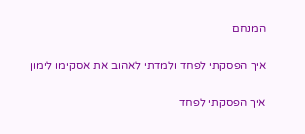המנחם

איך הפסקתי לפחד ולמדתי לאהוב את אסקימו לימון

איך הפסקתי לפחד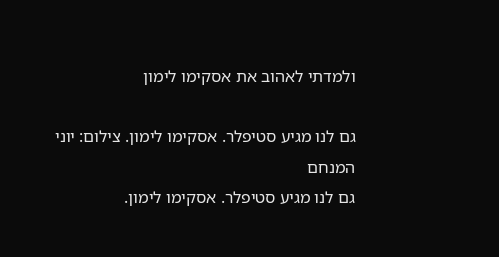ולמדתי לאהוב את אסקימו לימון

גם לנו מגיע סטיפלר. אסקימו לימון. צילום: יוני המנחם
גם לנו מגיע סטיפלר. אסקימו לימון.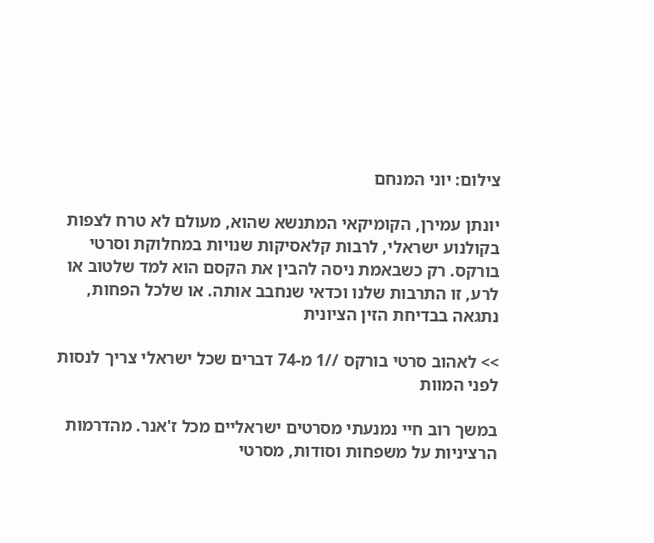צילום: יוני המנחם

יונתן עמירן, הקומיקאי המתנשא שהוא, מעולם לא טרח לצפות בקולנוע ישראלי, לרבות קלאסיקות שנויות במחלוקת וסרטי בורקס. רק כשבאמת ניסה להבין את הקסם הוא למד שלטוב או לרע, זו התרבות שלנו וכדאי שנחבב אותה. או שלכל הפחות, נתגאה בבדיחת הזין הציונית

>> לאהוב סרטי בורקס //1 מ-74 דברים שכל ישראלי צריך לנסות לפני המוות

במשך רוב חיי נמנעתי מסרטים ישראליים מכל ז'אנר. מהדרמות הרציניות על משפחות וסודות, מסרטי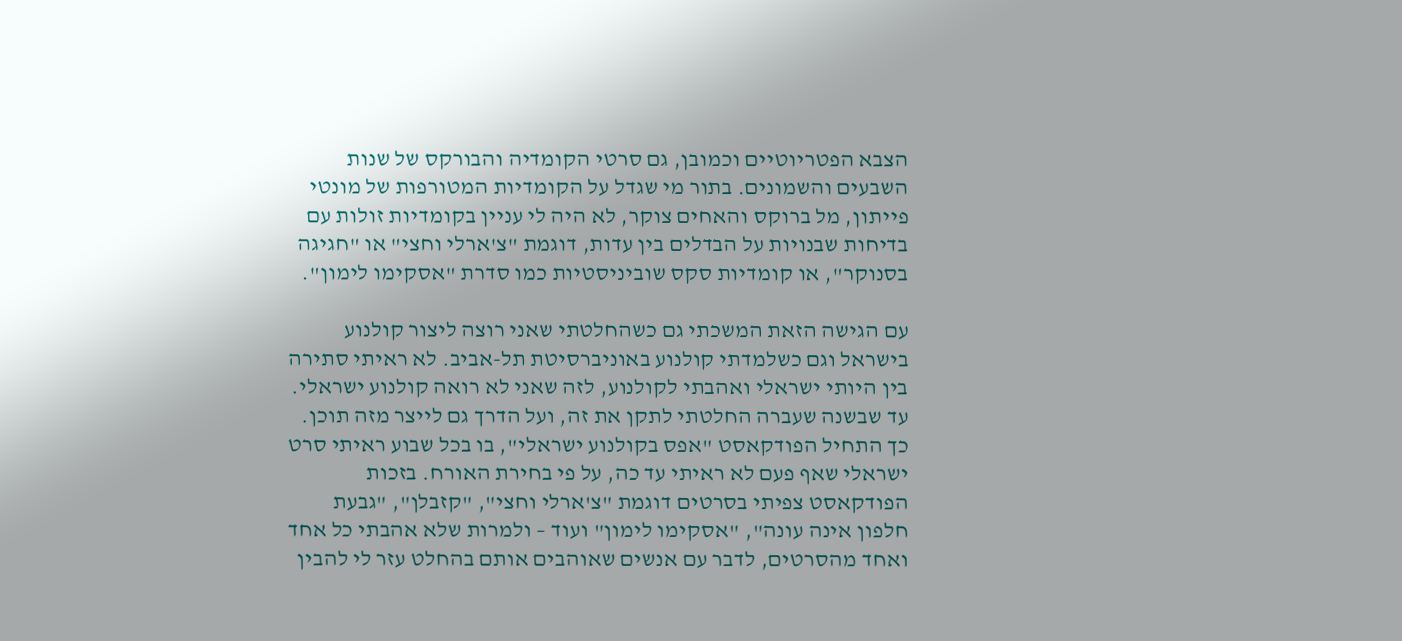הצבא הפטריוטיים וכמובן, גם סרטי הקומדיה והבורקס של שנות השבעים והשמונים. בתור מי שגדל על הקומדיות המטורפות של מונטי פייתון, מל ברוקס והאחים צוקר, לא היה לי עניין בקומדיות זולות עם בדיחות שבנויות על הבדלים בין עדות, דוגמת "צ'ארלי וחצי" או "חגיגה בסנוקר", או קומדיות סקס שוביניסטיות כמו סדרת "אסקימו לימון".

עם הגישה הזאת המשכתי גם כשהחלטתי שאני רוצה ליצור קולנוע בישראל וגם כשלמדתי קולנוע באוניברסיטת תל-אביב. לא ראיתי סתירה בין היותי ישראלי ואהבתי לקולנוע, לזה שאני לא רואה קולנוע ישראלי. עד שבשנה שעברה החלטתי לתקן את זה, ועל הדרך גם לייצר מזה תוכן. כך התחיל הפודקאסט "אפס בקולנוע ישראלי", בו בכל שבוע ראיתי סרט ישראלי שאף פעם לא ראיתי עד כה, על פי בחירת האורח. בזכות הפודקאסט צפיתי בסרטים דוגמת "צ'ארלי וחצי", "קזבלן", "גבעת חלפון אינה עונה", "אסקימו לימון" ועוד – ולמרות שלא אהבתי כל אחד ואחד מהסרטים, לדבר עם אנשים שאוהבים אותם בהחלט עזר לי להבין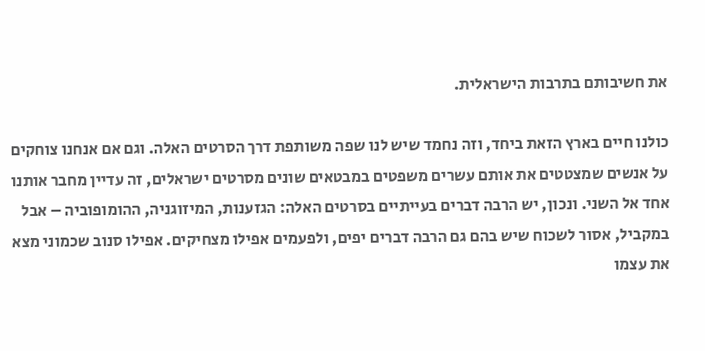את חשיבותם בתרבות הישראלית.

כולנו חיים בארץ הזאת ביחד, וזה נחמד שיש לנו שפה משותפת דרך הסרטים האלה. וגם אם אנחנו צוחקים על אנשים שמצטטים את אותם עשרים משפטים במבטאים שונים מסרטים ישראלים, זה עדיין מחבר אותנו אחד אל השני. ונכון, יש הרבה דברים בעייתיים בסרטים האלה: הגזענות, המיזוגניה, ההומופוביה – אבל במקביל, אסור לשכוח שיש בהם גם הרבה דברים יפים, ולפעמים אפילו מצחיקים. אפילו סנוב שכמוני מצא את עצמו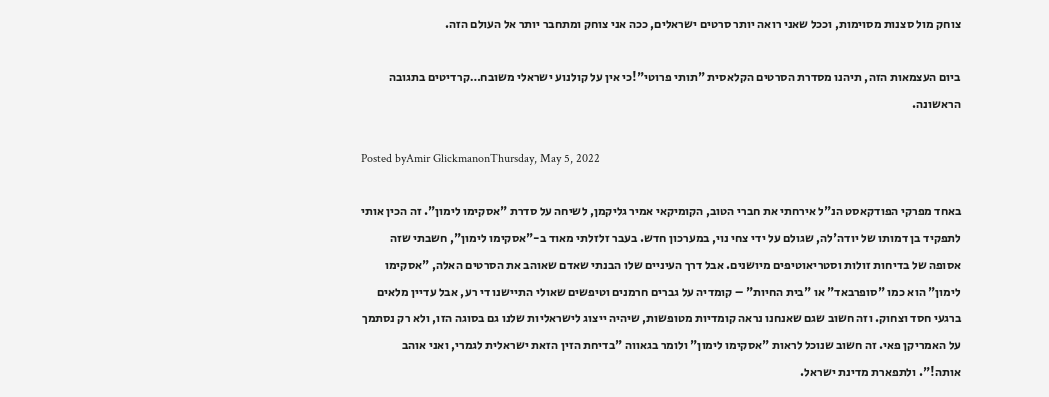צוחק מול סצנות מסוימות, וככל שאני רואה יותר סרטים ישראלים, ככה אני צוחק ומתחבר יותר אל העולם הזה.

ביום העצמאות הזה, תיהנו מסדרת הסרטים הקלאסית "תותי פרוטי"!כי אין על קולנוע ישראלי משובח…קרדיטים בתגובה הראשונה.

Posted byAmir GlickmanonThursday, May 5, 2022

באחד מפרקי הפודקאסט הנ"ל אירחתי את חברי הטוב, הקומיקאי אמיר גליקמן, לשיחה על סדרת "אסקימו לימון". זה הכין אותי לתפקיד בן דמותו של יודה'לה, שגולם על ידי צחי נוי, במערכון חדש. בעבר זלזלתי מאוד ב-"אסקימו לימון", חשבתי שזה אסופה של בדיחות זולות וסטריאוטיפים מיושנים. אבל דרך העיניים שלו הבנתי שאדם שאוהב את הסרטים האלה, "אסקימו לימון" הוא כמו "סופרבאד" או "בית החיות" – קומדיה על גברים חרמנים וטיפשים שאולי התיישנו די רע, אבל עדיין מלאים ברגעי חסד וצחוק. וזה חשוב שגם שאנחנו נראה קומדיות מטופשות, שיהיה ייצוג לישראליות שלנו גם בסוגה הזו, ולא רק נסתמך על האמריקן פאי. זה חשוב שנוכל לראות "אסקימו לימון" ולומר בגאווה "בדיחת הזין הזאת ישראלית לגמרי, ואני אוהב אותה!". ולתפארת מדינת ישראל.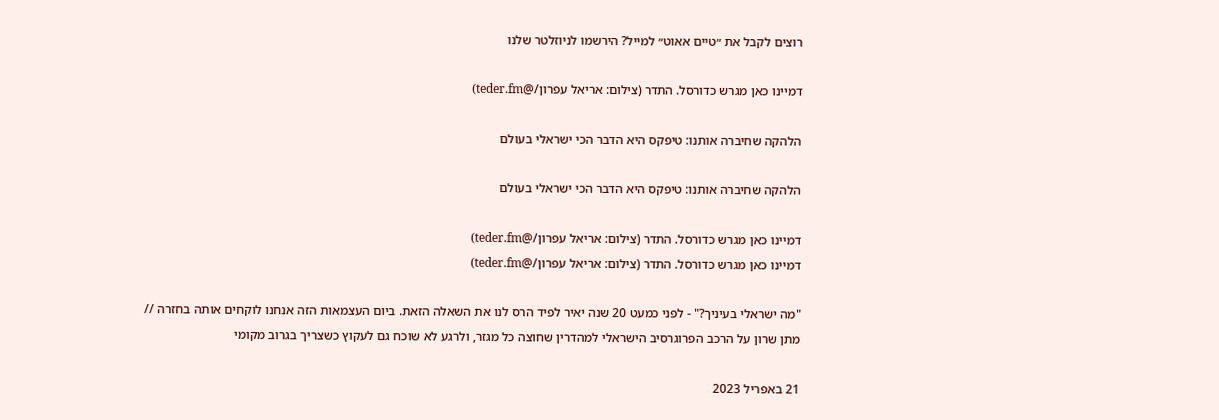רוצים לקבל את ״טיים אאוט״ למייל? הירשמו לניוזלטר שלנו

דמיינו כאן מגרש כדורסל. התדר (צילום: אריאל עפרון/@teder.fm)

הלהקה שחיברה אותנו: טיפקס היא הדבר הכי ישראלי בעולם

הלהקה שחיברה אותנו: טיפקס היא הדבר הכי ישראלי בעולם

דמיינו כאן מגרש כדורסל. התדר (צילום: אריאל עפרון/@teder.fm)
דמיינו כאן מגרש כדורסל. התדר (צילום: אריאל עפרון/@teder.fm)

"מה ישראלי בעיניך?" - לפני כמעט 20 שנה יאיר לפיד הרס לנו את השאלה הזאת. ביום העצמאות הזה אנחנו לוקחים אותה בחזרה // מתן שרון על הרכב הפרוגרסיב הישראלי למהדרין שחוצה כל מגזר, ולרגע לא שוכח גם לעקוץ כשצריך בגרוב מקומי

21 באפריל 2023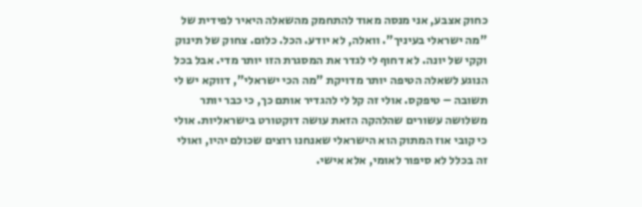כחוק אצבע, אני מנסה מאוד להתחמק מהשאלה היאיר לפידית של "מה ישראלי בעיניך". וואלה, לא יודע. הכל. כלום. צחוק של תינוק וקקי של יונה. לא דחוף לי לגדר את המסגרת הזו יותר מדי. אבל בכל הנוגע לשאלה הטיפה יותר מדויקת "מה הכי ישראלי", דווקא יש לי תשובה – טיפקס. אולי זה קל לי להגדיר אותם כך, כי כבר יותר משלושה עשורים שהלהקה הזאת עושה דוקטורט בישראליות. אולי כי קובי אוז המתוק הוא הישראלי שאנחנו רוצים שכולם יהיו, ואולי זה בכלל לא סיפור לאומי, אלא אישי.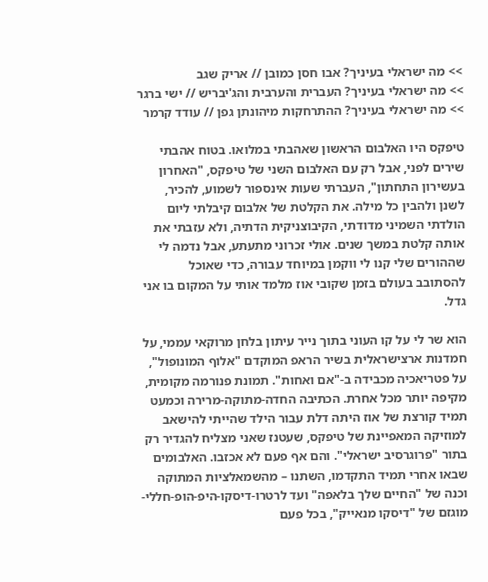>> מה ישראלי בעיניך? אבו חסן כמובן // אריק שגב
>> מה ישראלי בעיניך? העברית והערבית והג'יבריש // ישי ברגר
>> מה ישראלי בעיניך? ההתרחקות מיהונתן גפן // עודד קרמר

טיפקס היו האלבום הראשון שאהבתי במלואו. בטוח אהבתי שירים לפני, אבל רק עם האלבום השני של טיפקס, "האחרון בעשירון התחתון", העברתי שעות אינספור לשמוע, להכיר, לשנן ולהבין כל מילה. את הקלטת של אלבום קיבלתי ליום הולדתי השמיני מדודתי, הקיבוצניקית הדתיה, ולא עזבתי את אותה קלטת במשך שנים. אולי זכרוני מתעתע, אבל נדמה לי שההורים שלי קנו לי ווקמן במיוחד עבורה, כדי שאוכל להסתובב בעולם בזמן שקובי אוז מלמד אותי על המקום בו אני גדל.

הוא שר לי על קו העוני בתוך נייר עיתון בלחן מרוקאי עממי, על חמדנות ארצישראלית בשיר הראפ המוקדם "אלוף המונופול", על פטריאכיה מכבידה ב-"אם ואחות". תמונת פנורמה מקומית, מקיפה יותר מכל אחרת. הכתיבה החדה-מתוקה-מרירה וכמעט תמיד קורצת של אוז היתה דלת עבור הילד שהייתי להישאב למוזיקה המאפיינת של טיפקס, שעטנז שאני מצליח להגדיר רק בתור "פרוגרסיב ישראלי". והם אף פעם לא אכזבו. האלבומים שבאו אחרי תמיד התקדמו, השתנו – מהשמאלציות המתוקה וכנה של "החיים שלך בלאפה" ועד לרטרו-דיסקו-היפ-הופ-חללי-מוגזם של "דיסקו מנאייק", בכל פעם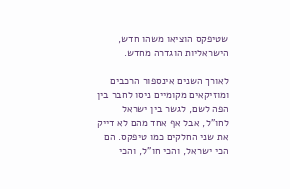שטיפקס הוציאו משהו חדש, הישראליות הוגדרה מחדש.

לאורך השנים אינספור הרכבים ומוזיקאים מקומיים ניסו לחבר בין הפה לשם, לגשר בין ישראל לחו"ל, אבל אף אחד מהם לא דייק את שני החלקים כמו טיפקס. הם הכי ישראל, והכי חו"ל, והכי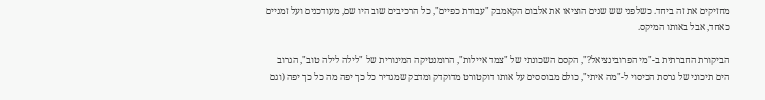מחזיקים את זה ביחד. כשלפני שש שנים הוציאו את אלבום הקאמבק "עבודת כפיים", כל הרכיבים שוב היו שם, מעודכנים ועל זמניים כאחד, אבל באותו המיקס.

הביקורת החברתית ב-"מי הפרובינציאל?", הקסם השכונתי של "צמד איילות", הרומנטיקה המינורית של "לילה לילה טוב", הגרוב הים תיכוני של גרסת הכיסוי ל-"מה איתי", כולם מבוססים על אותו דוקטורט מדוקדק ומדבק שמגדיר כל כך יפה מה כל כך יפה (וגם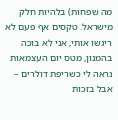מה שפחות) בלהיות חלק מישראל. טקסים אף פעם לא ריגשו אותי, אני לא בוכה בהמנון, מטס יום העצמאות נראה לי כשריפת דולרים – אבל בזכות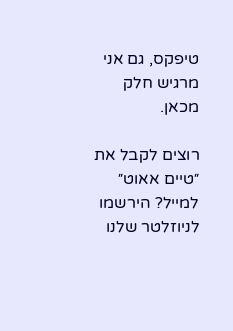טיפקס, גם אני מרגיש חלק מכאן.

רוצים לקבל את ״טיים אאוט״ למייל? הירשמו לניוזלטר שלנו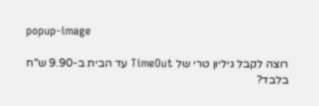popup-image

רוצה לקבל גיליון טרי של TimeOut עד הבית ב-9.90 ש"ח בלבד?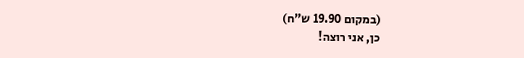(במקום 19.90 ש"ח)
כן, אני רוצה!